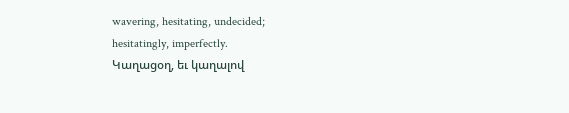wavering, hesitating, undecided;
hesitatingly, imperfectly.
Կաղացօղ, եւ կաղալով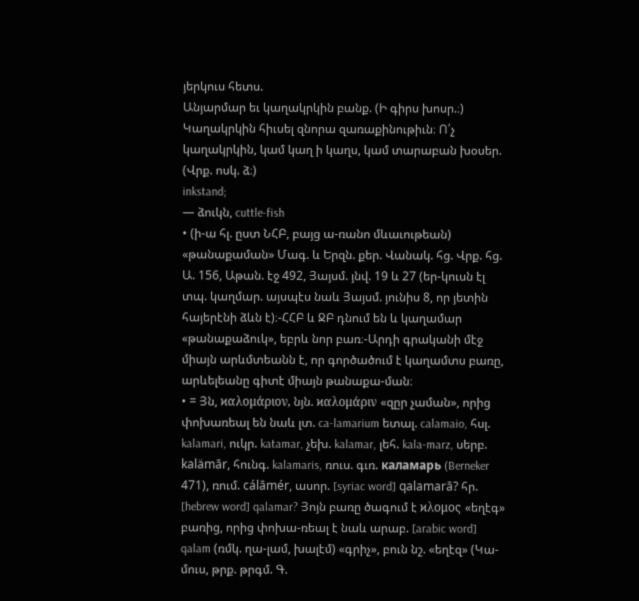յերկուս հետս.
Անյարմար եւ կաղակրկին բանք. (Ի գիրս խոսր.։)
Կաղակրկին հիւսել զնորա զառաքինութիւն։ Ո՛չ կաղակրկին, կամ կաղ ի կաղս, կամ տարաբան խօսեր. (Վրք. ոսկ. ձ։)
inkstand;
— ձուկն, cuttle-fish
• (ի-ա հլ. ըստ ՆՀԲ, բայց ա-ռանո մևաւութեան) «թանաքաման» Մագ. և Երզն. քեր. Վանակ. հց. Վրք. հց. Ա. 156, Աթան. էջ 492, Յայսմ. յնվ. 19 և 27 (եր-կուսն էլ տպ. կաղմար. այսպէս նաև Յայսմ. յունիս 8, որ յետին հայերէնի ձևն է)։-ՀՀԲ և ՋԲ դնում են և կաղամար «թանաքաձուկ», եբրև նոր բառ։-Արդի գրականի մէջ միայն արևմտեանն է, որ գործածում է կաղամտս բառը, արևելեանը գիտէ միայն թանաքա-ման։
• = Յն, ϰαλομάριον, նյն. ϰαλομάριν «զըր չաման», որից փոխառեալ են նաև լտ. ca-lamarium ետալ. calamaio, հսլ. kalamari, ուկր. katamar, չեխ. kalamar, լեհ. kala-marz, սերբ. kalämār, հունգ. kalamaris, ռուս. գւռ. каламарь (Berneker 471), ռում. cálāmér, ասոր. [syriac word] qalamarā? հր. [hebrew word] qalamar? Յոյն բառը ծագում է ϰλομος «եղէգ» բառից, որից փոխա-ռեալ է նաև արաբ. [arabic word] qalam (ռմկ. ղա-լամ, խալէմ) «գրիչ», բուն նշ. «եղէզ» (Կա-մուս, թրք. թրգմ. Գ.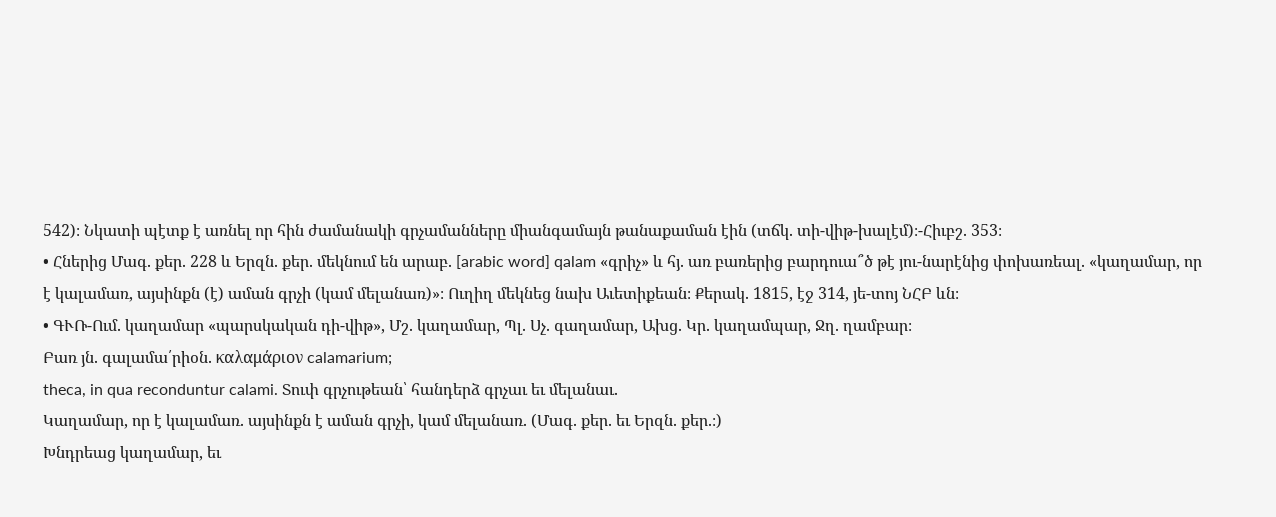542)։ Նկատի պէտք է առնել որ հին ժամանակի գրչամանները միանգամայն թանաքաման էին (տճկ. տի-վիթ-խալէմ)։-Հիւբշ. 353։
• Հներից Մագ. քեր. 228 և Երզն. քեր. մեկնում են արաբ. [arabic word] qalam «գրիչ» և հյ. առ բառերից բարդուա՞ծ թէ յու-նարէնից փոխառեալ. «կաղամար, որ է կալամառ, այսինքն (է) աման գրչի (կամ մելանառ)»։ Ուղիղ մեկնեց նախ Աւետիքեան։ Քերակ. 1815, էջ 314, յե-տոյ ՆՀԲ ևն։
• ԳՒՌ-Ում. կաղամար «պարսկական դի-վիթ», Մշ. կաղամար, Պլ. Սչ. գաղամար, Ախց. Կր. կաղամպար, Ջղ. ղամբար։
Բառ յն. գալամա՛րիօն. καλαμάριον calamarium;
theca, in qua reconduntur calami. Տուփ գրչութեան՝ հանդերձ գրչաւ եւ մելանաւ.
Կաղամար, որ է կալամառ. այսինքն է աման գրչի, կամ մելանառ. (Մագ. քեր. եւ Երզն. քեր.։)
Խնդրեաց կաղամար, եւ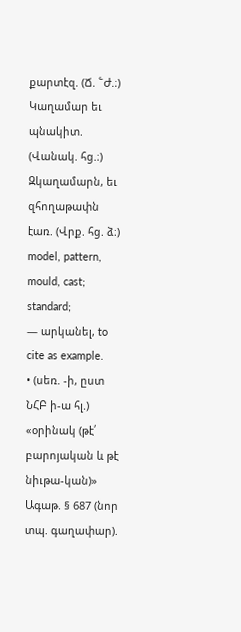քարտէզ. (Ճ. ՟Ժ.։)
Կաղամար եւ պնակիտ. (Վանակ. հց.։)
Զկաղամարն, եւ զհողաթափն էառ. (Վրք. հց. ձ։)
model, pattern, mould, cast;
standard;
— արկանել, to cite as example.
• (սեռ. -ի, ըստ ՆՀԲ ի-ա հլ.) «օրինակ (թէ՛ բարոյական և թէ նիւթա-կան)» Ագաթ. § 687 (նոր տպ. գաղափար).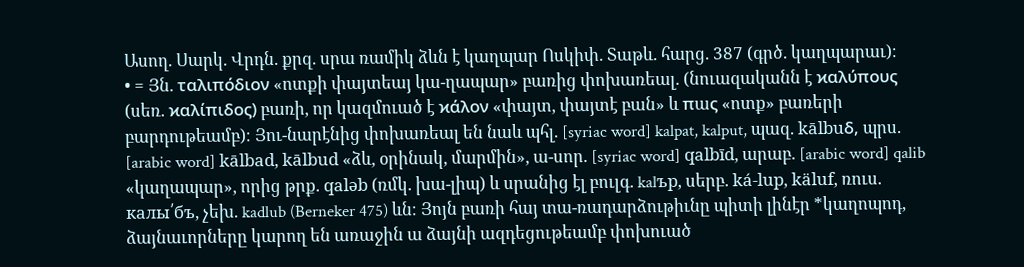Ասող. Սարկ. Վրդն. քրզ. սրա ռամիկ ձևն է կաղպար Ոսկիփ. Տաթև. հարց. 387 (գրծ. կաղպարաւ)։
• = Յն. ταλιπόδιον «ոտքի փայտեայ կա-ղապար» բառից փոխառեալ. (նուազականն է ϰαλύπους (սեռ. ϰαλίπιδος) բառի, որ կազմուած է ϰάλον «փայտ, փայտէ բան» և πաς «ոտք» բառերի բարդութեամբ)։ Յու-նարէնից փոխառեալ են նաև պհլ. [syriac word] kalpat, kalput, պազ. kālbuδ, պրս. [arabic word] kālbad, kālbud «ձև, օրինակ, մարմին», ա-սոր. [syriac word] qalbīd, արաբ. [arabic word] qalib «կաղապար», որից թրք. qaləb (ռմկ. խա-լիպ) և սրանից էլ բուլգ. kalъp, սերբ. ká-lup, käluf, ռուս. калы՛бъ, չեխ. kadlub (Berneker 475) ևն։ Յոյն բառի հայ տա-ռադարձութիւնը պիտի լինէր *կաղոպոդ, ձայնաւորները կարող են առաջին ա ձայնի ազդեցութեամբ փոխուած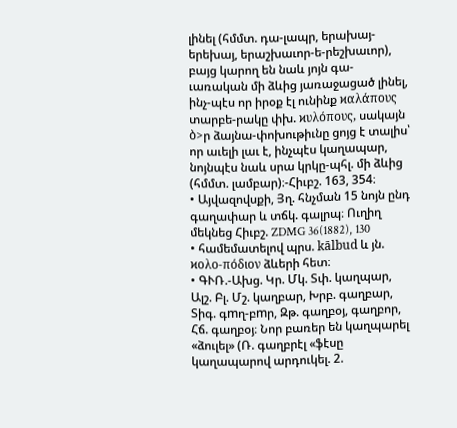լինել (հմմտ. դա-լապր, երախայ-երեխայ, երաշխաւոր-ե-րեշխաւոր), բայց կարող են նաև յոյն գա-ւառական մի ձևից յառաջացած լինել, ինչ-պէս որ իրօք էլ ունինք ϰαλάπους տարբե-րակը փխ. ϰυλόπους, սակայն ბ>ր ձայնա-փոխութիւնը ցոյց է տալիս՝ որ աւելի լաւ է, ինչպէս կաղապար, նոյնպէս նաև սրա կրկը-պհլ. մի ձևից (հմմտ. լամբար)։-Հիւբշ. 163, 354։
• Այվազովսքի, Յղ. հնչման 15 նոյն ընդ գաղափար և տճկ. գալրպ։ Ուղիղ մեկնեց Հիւբշ. ZDMG 36(1882), 130
• համեմատելով պրս. kālbud և յն. ϰολο-πόδιον ձևերի հետ։
• ԳՒՌ.-Ախց. Կր. Մկ. Տփ. կաղպար, Ալշ. Բլ. Մշ. կաղբար, Խրբ. գաղբար, Տիգ. գmղ-բmր, Զթ. գաղբօյ, գաղբոր, Հճ. գաղբօյ։ Նոր բառեր են կաղպարել «ձուլել» (Ռ. գաղբրէլ «ֆէսը կաղապարով արդուկել. 2.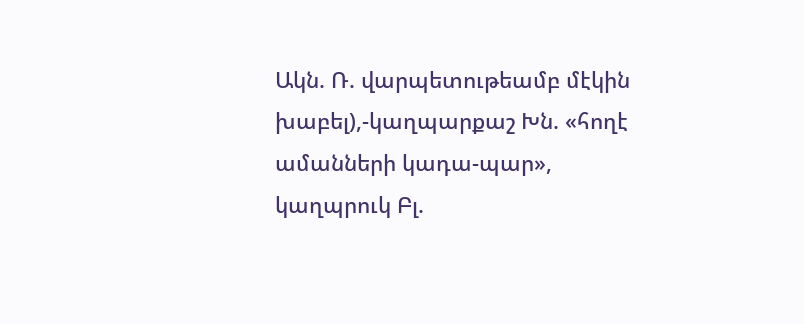Ակն. Ռ. վարպետութեամբ մէկին խաբել),-կաղպարքաշ Խն. «հողէ ամանների կադա-պար», կաղպրուկ Բլ.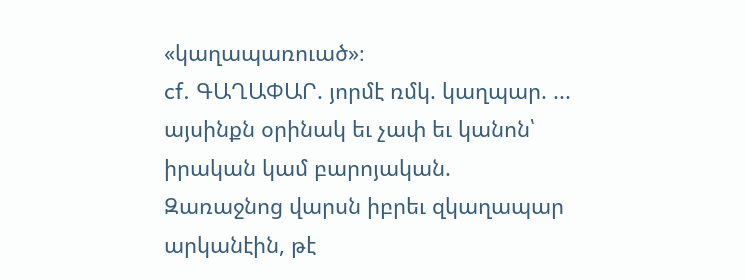«կաղապառուած»։
cf. ԳԱՂԱՓԱՐ. յորմէ ռմկ. կաղպար. ... այսինքն օրինակ եւ չափ եւ կանոն՝ իրական կամ բարոյական.
Զառաջնոց վարսն իբրեւ զկաղապար արկանէին, թէ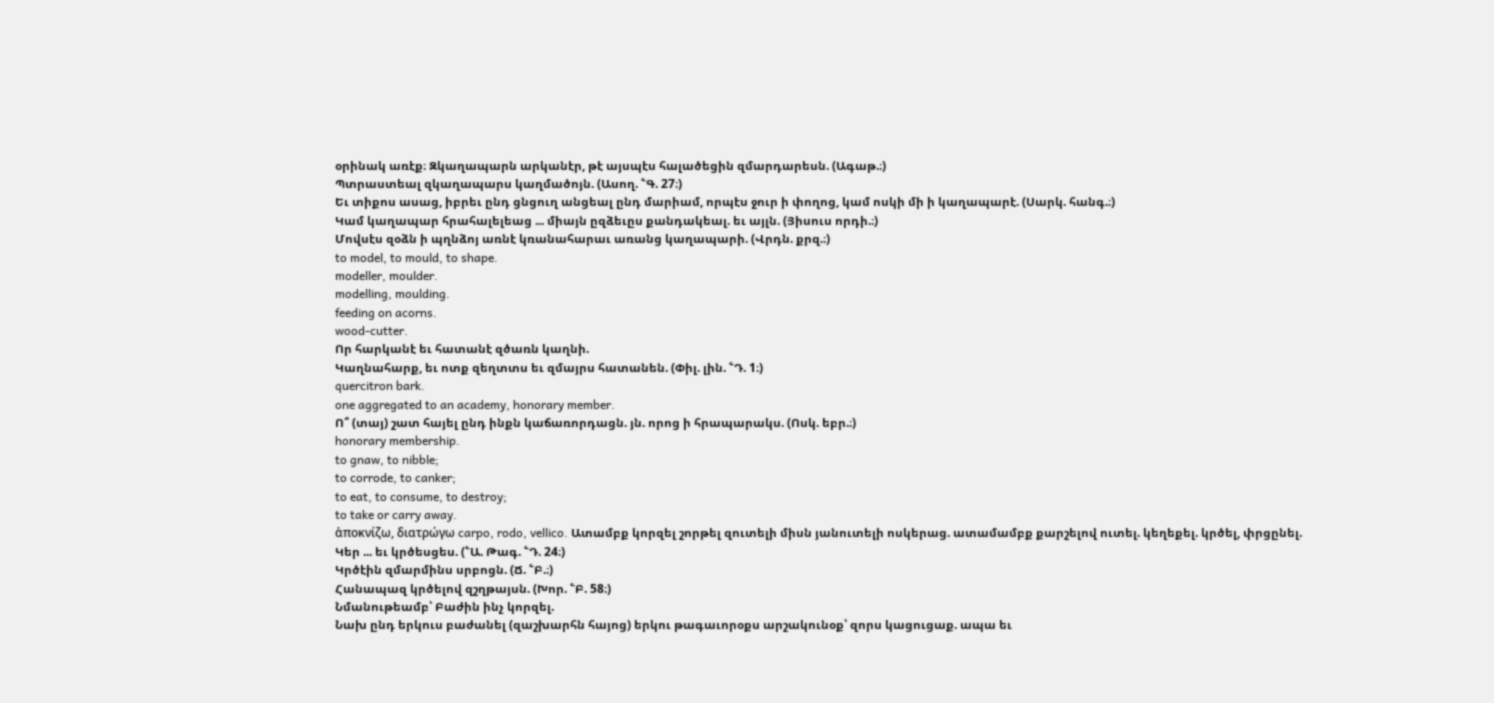օրինակ առէք։ Զկաղապարն արկանէր, թէ այսպէս հալածեցին զմարդարեսն. (Ագաթ.։)
Պտրաստեալ զկաղապարս կաղմածոյն. (Ասող. ՟Գ. 27։)
Եւ տիքոս ասաց, իբրեւ ընդ ցնցուղ անցեալ ընդ մարիամ, որպէս ջուր ի փողոց, կամ ոսկի մի ի կաղապարէ. (Սարկ. հանգ.։)
Կամ կաղապար հրահալելեաց ... միայն ըզձեւըս քանդակեալ. եւ այլն. (Յիսուս որդի.։)
Մովսէս զօձն ի պղնձոյ առնէ կռանահարաւ առանց կաղապարի. (Վրդն. քրզ.։)
to model, to mould, to shape.
modeller, moulder.
modelling, moulding.
feeding on acorns.
wood-cutter.
Որ հարկանէ եւ հատանէ զծառն կաղնի.
Կաղնահարք, եւ ոտք զեղտտս եւ զմայրս հատանեն. (Փիլ. լին. ՟Դ. 1։)
quercitron bark.
one aggregated to an academy, honorary member.
Ո՞ (տայ) շատ հայել ընդ ինքն կաճառորդացն. յն. որոց ի հրապարակս. (Ոսկ. եբր.։)
honorary membership.
to gnaw, to nibble;
to corrode, to canker;
to eat, to consume, to destroy;
to take or carry away.
ἁποκνίζω, διατρώγω carpo, rodo, vellico. Ատամբք կորզել շորթել զուտելի միսն յանուտելի ոսկերաց. ատամամբք քարշելով ուտել. կեղեքել. կրծել, փրցընել.
Կեր ... եւ կրծեսցես. (՟Ա. Թագ. ՟Դ. 24։)
Կրծէին զմարմինս սրբոցն. (Ճ. ՟Բ.։)
Հանապազ կրծելով զշղթայսն. (Խոր. ՟Բ. 58։)
Նմանութեամբ՝ Բաժին ինչ կորզել.
Նախ ընդ երկուս բաժանել (զաշխարհն հայոց) երկու թագաւորօքս արշակունօք՝ զորս կացուցաք. ապա եւ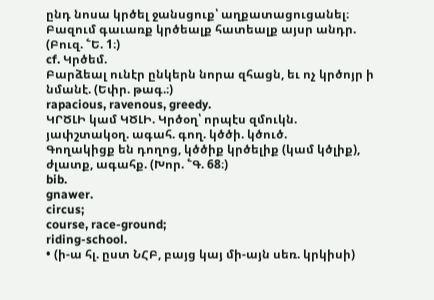ընդ նոսա կրծել ջանսցուք՝ աղքատացուցանել։ Բազում գաւառք կրծեալք հատեալք այսր անդր. (Բուզ. ՟Ե. 1։)
cf. Կրծեմ.
Բարձեալ ունէր ընկերն նորա զհացն, եւ ոչ կրծոյր ի նմանէ. (Եփր. թագ.։)
rapacious, ravenous, greedy.
ԿՐԾԼԻ կամ ԿԾԼԻ. Կրծօղ՝ որպէս զմուկն. յափշտակօղ. ագահ. գող. կծծի. կծուծ.
Գողակիցք են դողոց, կծծիք կրծելիք (կամ կծլիք), ժլատք, ագահք. (Խոր. ՟Գ. 68։)
bib.
gnawer.
circus;
course, race-ground;
riding-school.
• (ի-ա հլ. ըստ ՆՀԲ, բայց կայ մի-այն սեռ. կրկիսի)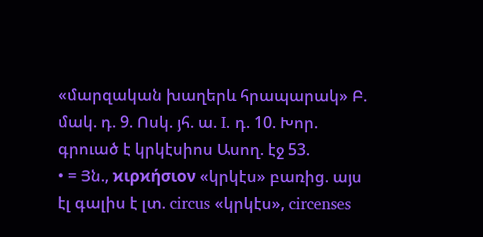«մարզական խաղերև հրապարակ» Բ. մակ. դ. 9. Ոսկ. յհ. ա. I. դ. 10. Խոր. գրուած է կրկէսիոս Ասող. էջ 53.
• = Յն., ϰιρϰήσιον «կրկէս» բառից. այս էլ գալիս է լտ. circus «կրկէս», circenses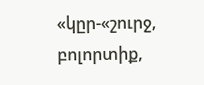«կըր-«շուրջ, բոլորտիք,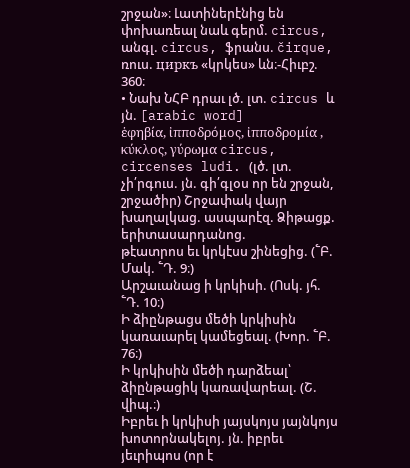շրջան»։ Լատիներէնից են փոխառեալ նաև գերմ. circus, անգլ. circus, ֆրանս. čirque, ռուս. циркъ «կրկես» ևն։-Հիւբշ. 360։
• Նախ ՆՀԲ դրաւ լծ. լտ. circus և յն. [arabic word]
ἑφηβία, ἰπποδρόμος, ἰπποδρομία , κύκλος, γύρωμα circus, circenses ludi. (լծ. լտ. չի՛րգուս. յն. գի՛գլօս որ են շրջան, շրջածիր) Շրջափակ վայր խաղալկաց. ասպարէզ. Ձիթացք. երիտասարդանոց.
թէատրոս եւ կրկէսս շինեցից. (՟Բ. Մակ. ՟Դ. 9։)
Արշաւանաց ի կրկիսի. (Ոսկ. յհ. ՟Դ. 10։)
Ի ձիընթացս մեծի կրկիսին կառաւարել կամեցեալ. (Խոր. ՟Բ. 76։)
Ի կրկիսին մեծի դարձեալ՝ ձիընթացիկ կառավարեալ. (Շ. վիպ.։)
Իբրեւ ի կրկիսի յայսկոյս յայնկոյս խոտորնակելոյ. յն. իբրեւ յեւրիպոս (որ է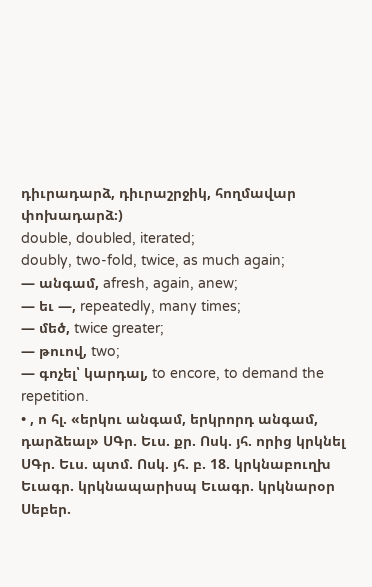դիւրադարձ, դիւրաշրջիկ, հողմավար փոխադարձ։)
double, doubled, iterated;
doubly, two-fold, twice, as much again;
— անգամ, afresh, again, anew;
— եւ —, repeatedly, many times;
— մեծ, twice greater;
— թուով, two;
— գոչել՝ կարդալ, to encore, to demand the repetition.
• , ո հլ. «երկու անգամ, երկրորդ անգամ, դարձեալ» ՍԳր. Եւս. քր. Ոսկ. յհ. որից կրկնել ՍԳր. Եւս. պտմ. Ոսկ. յհ. բ. 18. կրկնաբուղխ Եւագր. կրկնապարիսպ Եւագր. կրկնարօր Սեբեր.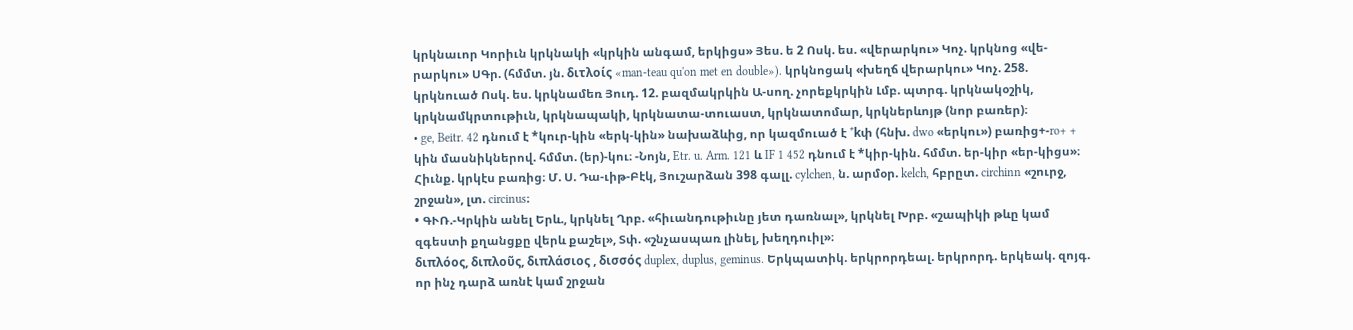կրկնաւոր Կորիւն կրկնակի «կրկին անգամ, երկիցս» Յես. ե 2 Ոսկ. ես. «վերարկու» Կոչ. կրկնոց «վե-րարկու» ՍԳր. (հմմտ. յն. διτλοίς «man-teau qu'on met en double»). կրկնոցակ «խեղճ վերարկու» Կոչ. 258. կրկնուած Ոսկ. ես. կրկնամեռ Յուդ. 12. բազմակրկին Ա-սող. չորեքկրկին Լմբ. պտրգ. կրկնակօշիկ, կրկնամկրտութիւն, կրկնապակի, կրկնատա-տուաստ, կրկնատոմար, կրկներևոյթ (նոր բառեր)։
• ge, Beitr. 42 դնում է *կուր-կին «երկ-կին» նախաձևից, որ կազմուած է *kփ (հնխ. dwo «երկու») բառից+-ro+ + կին մասնիկներով. հմմտ. (եր)-կու։ -Նոյն, Etr. u. Arm. 121 և IF 1 452 դնում է *կիր-կին. հմմտ. եր-կիր «եր-կիցս»։ Հիւնք. կրկէս բառից։ Մ. Ս. Դա-ւիթ-Բէկ, Յուշարձան 398 գալլ. cylchen, ն. արմօր. kelch, հբրըտ. circhinn «շուրջ, շրջան», լտ. circinus։
• ԳՒՌ.-Կրկին անել Երև., կրկնել Ղրբ. «հիւանդութիւնը յետ դառնալ», կրկնել Խրբ. «շապիկի թևը կամ զգեստի քղանցքը վերև քաշել», Տփ. «շնչասպառ լինել, խեղդուիլ»։
διπλόος, διπλοῦς, διπλάσιος , δισσός duplex, duplus, geminus. Երկպատիկ. երկրորդեալ. երկրորդ. երկեակ. զոյգ. որ ինչ դարձ առնէ կամ շրջան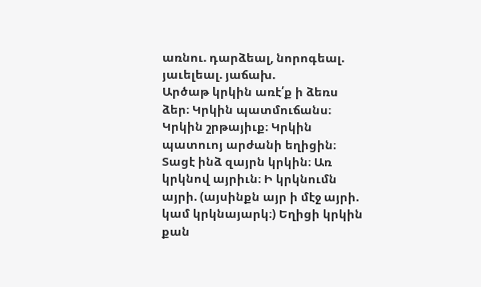առնու. դարձեալ, նորոգեալ. յաւելեալ. յաճախ.
Արծաթ կրկին առէ՛ք ի ձեռս ձեր։ Կրկին պատմուճանս։ Կրկին շրթայիւք։ Կրկին պատուոյ արժանի եղիցին։ Տացէ ինձ զայրն կրկին։ Առ կրկնով այրիւն։ Ի կրկնումն այրի. (այսինքն այր ի մէջ այրի. կամ կրկնայարկ։) Եղիցի կրկին քան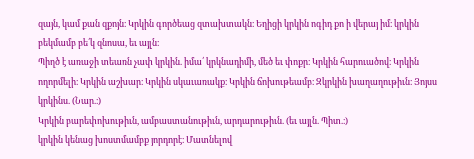զայն, կամ քան զքոյն։ Կրկին գործեաց զտախտակն։ Եղիցի կրկին ոգիդ քո ի վերայ իմ։ կրկին բեկմամբ բե՛կ զնոսա, եւ այլն։
Պիղծ է առաջի տեառն չափ կրկին. իմա՛ կրկնադիմի, մեծ եւ փոքր։ Կրկին հարուածով։ Կրկին ողորմելի։ Կրկին աշխար։ Կրկին սկաւառակք։ Կրկին ճոխութեամբ։ Զկրկին խաղաղութիւն։ Յոյսս կրկինս. (Նար.։)
Կրկին բարեփոխութիւն, ամբաստանութիւն, արդարութիւն. (եւ այլն. Պիտ.։)
կրկին կենաց խոստմամբք յորդորէ։ Մատնելով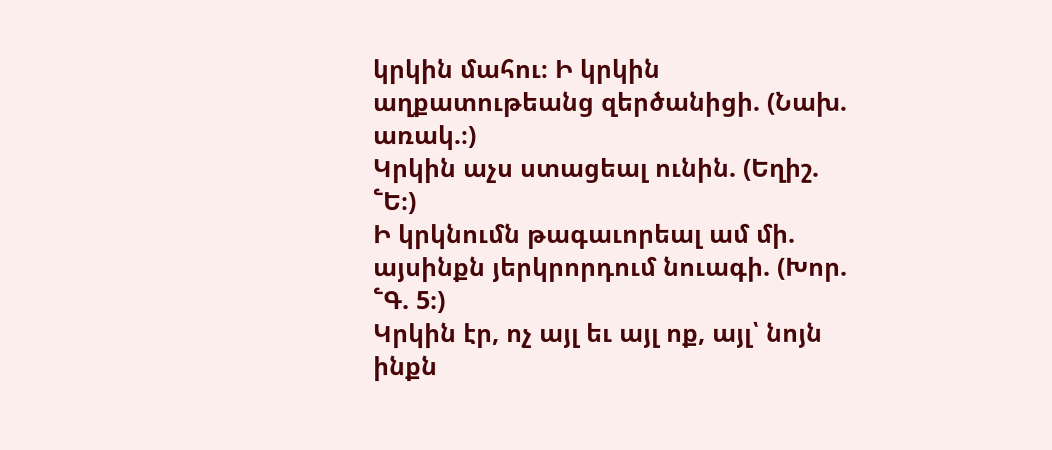կրկին մահու։ Ի կրկին աղքատութեանց զերծանիցի. (Նախ. առակ.։)
Կրկին աչս ստացեալ ունին. (Եղիշ. ՟Ե։)
Ի կրկնումն թագաւորեալ ամ մի. այսինքն յերկրորդում նուագի. (Խոր. ՟Գ. 5։)
Կրկին էր, ոչ այլ եւ այլ ոք, այլ՝ նոյն ինքն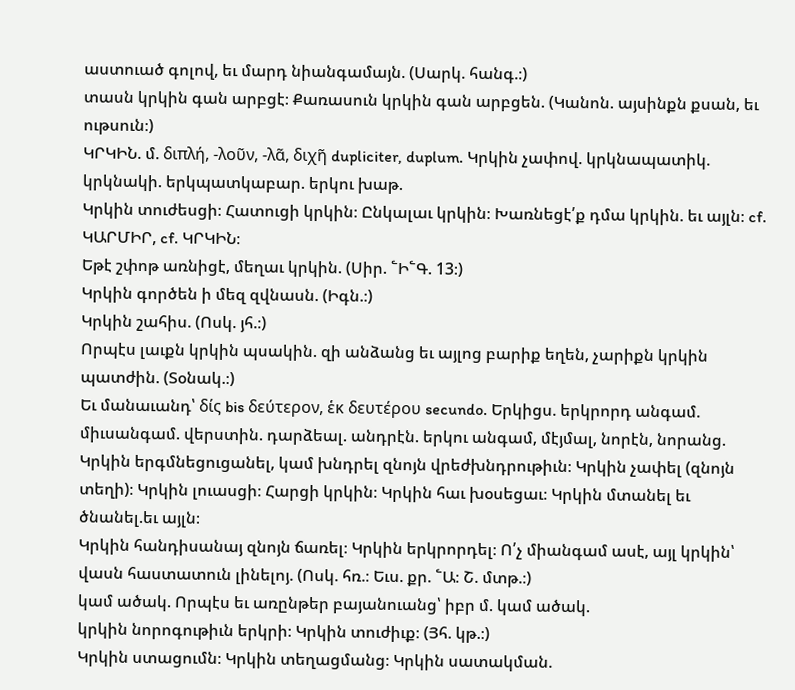աստուած գոլով, եւ մարդ նիանգամայն. (Սարկ. հանգ.։)
տասն կրկին գան արբցէ։ Քառասուն կրկին գան արբցեն. (Կանոն. այսինքն քսան, եւ ութսուն։)
ԿՐԿԻՆ. մ. διπλή, -λοῦν, -λᾶ, διχῆ dupliciter, duplum. Կրկին չափով. կրկնապատիկ. կրկնակի. երկպատկաբար. երկու խաթ.
Կրկին տուժեսցի։ Հատուցի կրկին։ Ընկալաւ կրկին։ Խառնեցէ՛ք դմա կրկին. եւ այլն։ cf. ԿԱՐՄԻՐ, cf. ԿՐԿԻՆ։
Եթէ շփոթ առնիցէ, մեղաւ կրկին. (Սիր. ՟Ի՟Գ. 13։)
Կրկին գործեն ի մեզ զվնասն. (Իգն.։)
Կրկին շահիս. (Ոսկ. յհ.։)
Որպէս լաւքն կրկին պսակին. զի անձանց եւ այլոց բարիք եղեն, չարիքն կրկին պատժին. (Տօնակ.։)
Եւ մանաւանդ՝ δίς bis δεύτερον, ἑκ δευτέρου secundo. Երկիցս. երկրորդ անգամ. միւսանգամ. վերստին. դարձեալ. անդրէն. երկու անգամ, մէյմալ, նորէն, նորանց.
Կրկին երգմնեցուցանել, կամ խնդրել զնոյն վրեժխնդրութիւն։ Կրկին չափել (զնոյն տեղի)։ Կրկին լուասցի։ Հարցի կրկին։ Կրկին հաւ խօսեցաւ։ Կրկին մտանել եւ ծնանել.եւ այլն։
Կրկին հանդիսանայ զնոյն ճառել։ Կրկին երկրորդել։ Ո՛չ միանգամ ասէ, այլ կրկին՝ վասն հաստատուն լինելոյ. (Ոսկ. հռ.։ Եւս. քր. ՟Ա։ Շ. մտթ.։)
կամ ածակ. Որպէս եւ առընթեր բայանուանց՝ իբր մ. կամ ածակ.
կրկին նորոգութիւն երկրի։ Կրկին տուժիւք։ (Յհ. կթ.։)
Կրկին ստացումն։ Կրկին տեղացմանց։ Կրկին սատակման.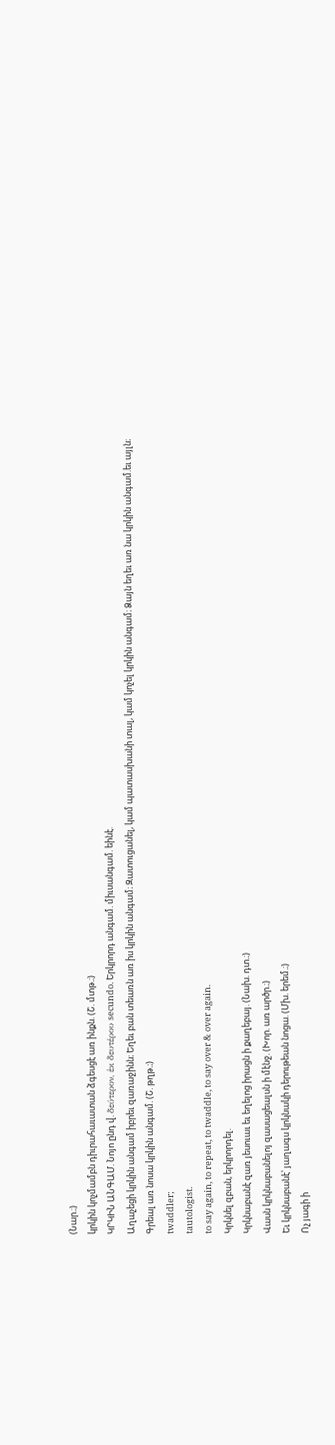(Նար.։)
կրկին կոչմամբն դիւրահաւատան ձգեսցէ առ ինքն. (Շ. մտթ.։)
ԿՐԿԻՆ ԱՆԳԱՄ. Նոյո ընդ վ. δεύτερον, ἑκ δευτέρου secundo. Երկրորդ անգամ. միւսանգամ. եինէ.
Աղաչեցի կրկին անգամ իբրեւ զառաջինն։ Եղեւ բան տեառն առ իս կրկին անգամ։ Զատուցանել, կամ պատասխանի տալ, կամ կոչել կրկին անգամ։ Ձայն եղեւ առ նա կրկին անգամ.եւ այլն։
Գրեալ առ նոսա կրկին անգամ. (Շ. թղթ.։)
twaddler;
tautologist.
to say again, to repeat, to twaddle, to say over & over again.
Կրկնել զբան, երկրորդել.
Կրկնաբանէ զառ յեսուաւ եւ եղելոց իրացն ի քաղեբայ. (Նախ. դտ.։)
Վասն կրկնաբանելոյ զասացեալսն ի մէնջ. (Խոր. առ արծր.։)
Եւ կրկնաբանէ՝ յաղագս կրկնակի դերութեան նոցա. (Մխ. երեմ.։)
Ոչ յագի ի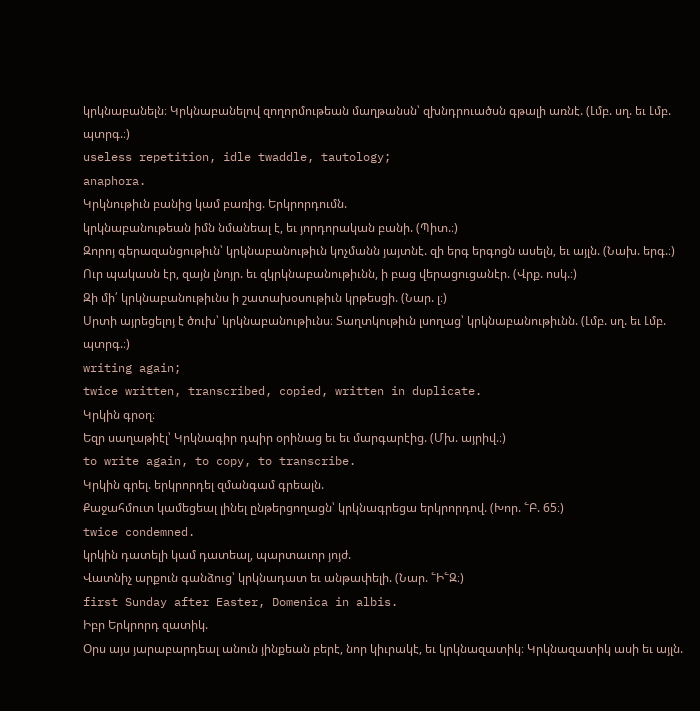կրկնաբանելն։ Կրկնաբանելով զողորմութեան մաղթանսն՝ զխնդրուածսն գթալի առնէ. (Լմբ. սղ. եւ Լմբ. պտրգ.։)
useless repetition, idle twaddle, tautology;
anaphora.
Կրկնութիւն բանից կամ բառից. Երկրորդումն.
կրկնաբանութեան իմն նմանեալ է, եւ յորդորական բանի. (Պիտ.։)
Զորոյ գերազանցութիւն՝ կրկնաբանութիւն կոչմանն յայտնէ. զի երգ երգոցն ասելն, եւ այլն. (Նախ. երգ.։)
Ուր պակասն էր, զայն լնոյր. եւ զկրկնաբանութիւնն, ի բաց վերացուցանէր. (Վրք. ոսկ.։)
Զի մի՛ կրկնաբանութիւնս ի շատախօսութիւն կրթեսցի. (Նար. լ։)
Սրտի այրեցելոյ է ծուխ՝ կրկնաբանութիւնս։ Տաղտկութիւն լսողաց՝ կրկնաբանութիւնն. (Լմբ. սղ. եւ Լմբ. պտրգ.։)
writing again;
twice written, transcribed, copied, written in duplicate.
Կրկին գրօղ։
Եզր սաղաթիէլ՝ Կրկնագիր դպիր օրինաց եւ եւ մարգարէից. (Մխ. այրիվ.։)
to write again, to copy, to transcribe.
Կրկին գրել. երկրորդել զմանգամ գրեալն.
Քաջահմուտ կամեցեալ լինել ընթերցողացն՝ կրկնագրեցա երկրորդով. (Խոր. ՟Բ. 65։)
twice condemned.
կրկին դատելի կամ դատեալ, պարտաւոր յոյժ.
Վատնիչ արքուն գանձուց՝ կրկնադատ եւ անթափելի. (Նար. ՟Ի՟Զ։)
first Sunday after Easter, Domenica in albis.
Իբր Երկրորդ զատիկ.
Օրս այս յարաբարդեալ անուն յինքեան բերէ, նոր կիւրակէ, եւ կրկնազատիկ։ Կրկնազատիկ ասի եւ այլն.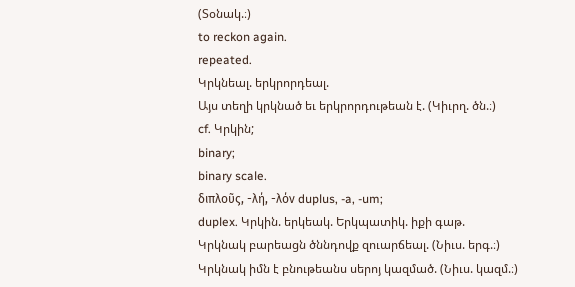(Տօնակ.։)
to reckon again.
repeated.
Կրկնեալ. երկրորդեալ.
Այս տեղի կրկնած եւ երկրորդութեան է. (Կիւրղ. ծն.։)
cf. Կրկին;
binary;
binary scale.
διπλοῦς, -λή, -λόν duplus, -a, -um;
duplex. Կրկին. երկեակ. Երկպատիկ. իքի գաթ.
Կրկնակ բարեացն ծննդովք զուարճեալ. (Նիւս. երգ.։)
Կրկնակ իմն է բնութեանս սերոյ կազմած. (Նիւս. կազմ.։)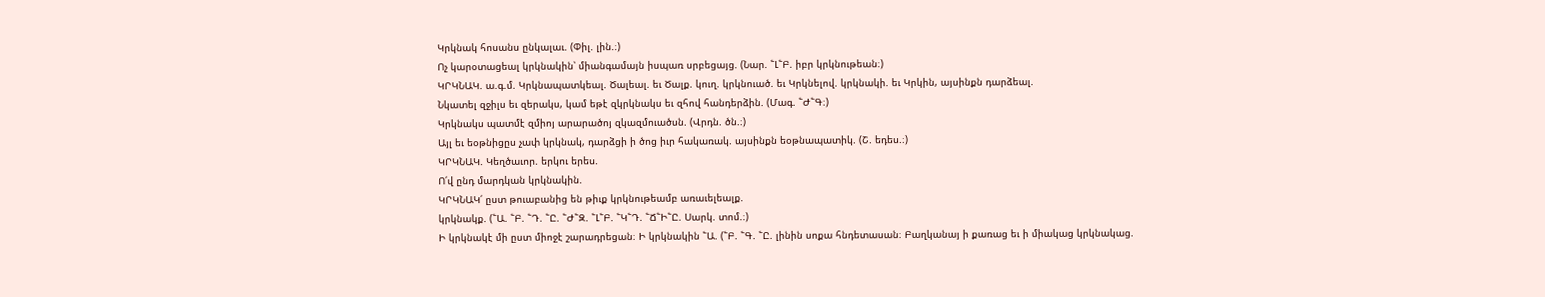Կրկնակ հոսանս ընկալաւ. (Փիլ. լին.։)
Ոչ կարօտացեալ կրկնակին՝ միանգամայն իսպառ սրբեցայց. (Նար. ՟Լ՟Բ. իբր կրկնութեան։)
ԿՐԿՆԱԿ. ա.գ.մ. Կրկնապատկեալ. Ծալեալ. եւ Ծալք. կուղ. կրկնուած. եւ Կրկնելով. կրկնակի. եւ Կրկին, այսինքն դարձեալ.
Նկատել զջիլս եւ զերակս, կամ եթէ զկրկնակս եւ զհով հանդերձին. (Մագ. ՟Ժ՟Գ։)
Կրկնակս պատմէ զմիոյ արարածոյ զկազմուածսն. (Վրդն. ծն.։)
Այլ եւ եօթնիցըս չափ կրկնակ, դարձցի ի ծոց իւր հակառակ. այսինքն եօթնապատիկ. (Շ. եդես.։)
ԿՐԿՆԱԿ. Կեղծաւոր. երկու երես.
Ո՛վ ընդ մարդկան կրկնակին.
ԿՐԿՆԱԿ՛ ըստ թուաբանից են թիւք կրկնութեամբ առաւելեալք.
կրկնակք. (՟Ա. ՟Բ. ՟Դ. ՟Ը. ՟Ժ՟Զ. ՟Լ՟Բ. ՟Կ՟Դ. ՟Ճ՟Ի՟Ը. Սարկ. տոմ.։)
Ի կրկնակէ մի ըստ միոջէ շարադրեցան։ Ի կրկնակին ՟Ա. (՟Բ. ՟Գ. ՟Ը. լինին սոքա հնդետասան։ Բաղկանայ ի քառաց եւ ի միակաց կրկնակաց.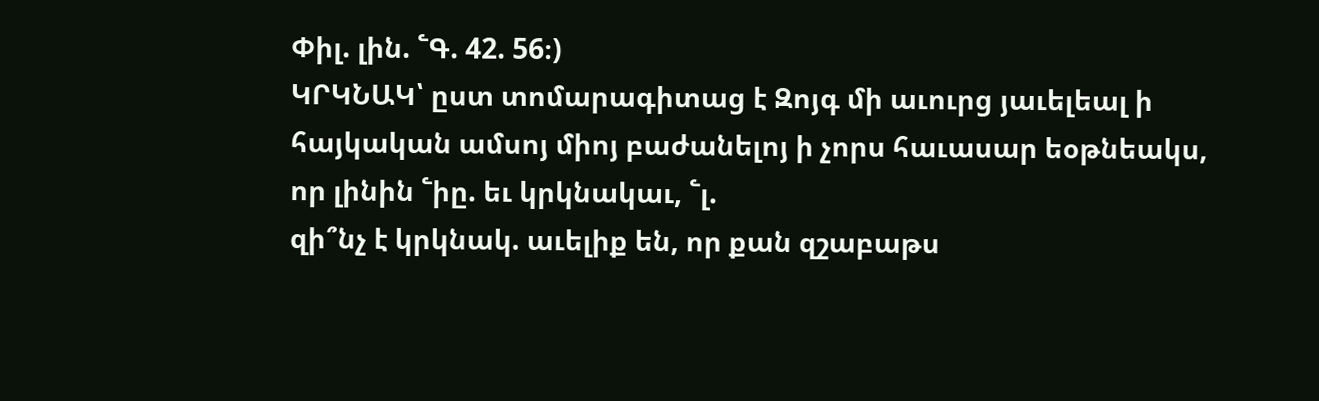Փիլ. լին. ՟Գ. 42. 56։)
ԿՐԿՆԱԿ՝ ըստ տոմարագիտաց է Զոյգ մի աւուրց յաւելեալ ի հայկական ամսոյ միոյ բաժանելոյ ի չորս հաւասար եօթնեակս, որ լինին ՟իը. եւ կրկնակաւ, ՟լ.
զի՞նչ է կրկնակ. աւելիք են, որ քան զշաբաթս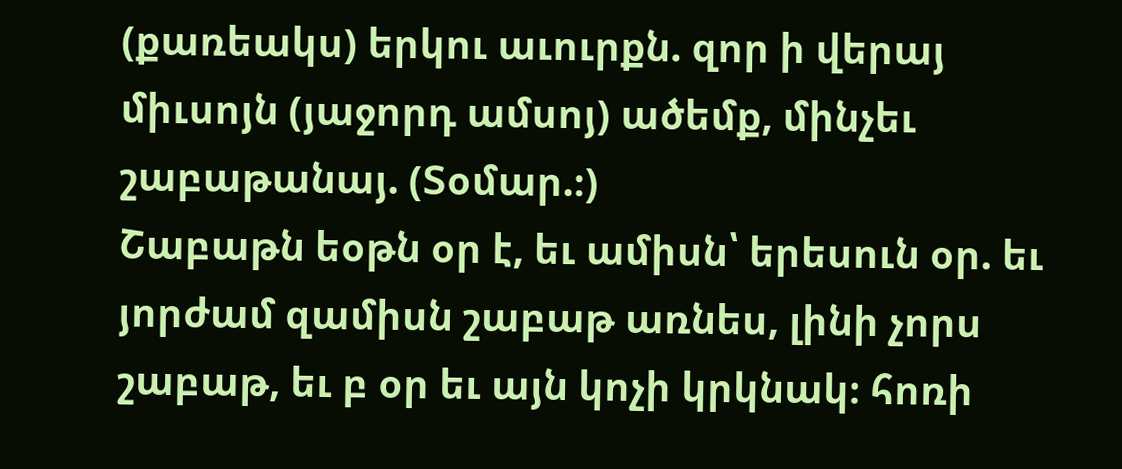(քառեակս) երկու աւուրքն. զոր ի վերայ միւսոյն (յաջորդ ամսոյ) ածեմք, մինչեւ շաբաթանայ. (Տօմար.։)
Շաբաթն եօթն օր է, եւ ամիսն՝ երեսուն օր. եւ յորժամ զամիսն շաբաթ առնես, լինի չորս շաբաթ, եւ բ օր եւ այն կոչի կրկնակ։ հոռի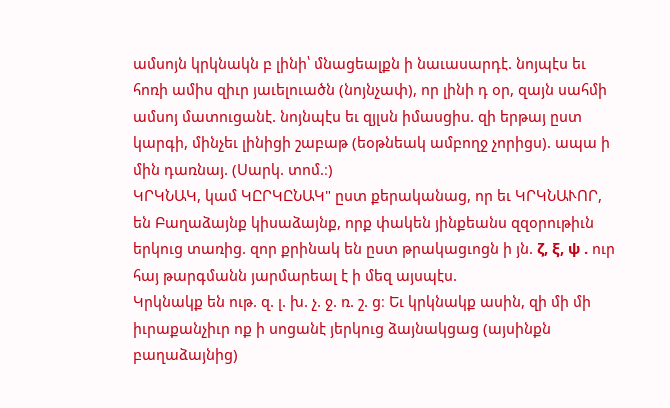ամսոյն կրկնակն բ լինի՝ մնացեալքն ի նաւասարդէ. նոյպէս եւ հոռի ամիս զիւր յաւելուածն (նոյնչափ), որ լինի դ օր, զայն սահմի ամսոյ մատուցանէ. նոյնպէս եւ զյլսն իմասցիս. զի երթայ ըստ կարգի, մինչեւ լինիցի շաբաթ (եօթնեակ ամբողջ չորիցս). ապա ի մին դառնայ. (Սարկ. տոմ.։)
ԿՐԿՆԱԿ, կամ ԿԸՐԿԸՆԱԿ" ըստ քերականաց, որ եւ ԿՐԿՆԱՒՈՐ, են Բաղաձայնք կիսաձայնք, որք փակեն յինքեանս զզօրութիւն երկուց տառից. զոր քրինակ են ըստ թրակացւոցն ի յն. ζ, ξ, ψ . ուր հայ թարգմանն յարմարեալ է ի մեզ այսպէս.
Կրկնակք են ութ. զ. լ. խ. չ. ջ. ռ. շ. ց։ Եւ կրկնակք ասին, զի մի մի իւրաքանչիւր ոք ի սոցանէ յերկուց ձայնակցաց (այսինքն բաղաձայնից)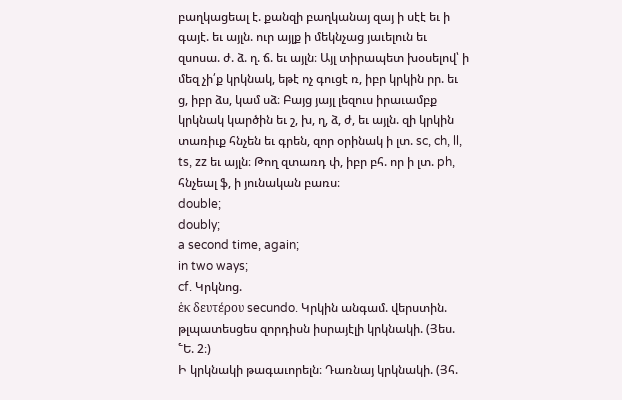բաղկացեալ է. քանզի բաղկանայ զայ ի սէէ եւ ի գայէ. եւ այլն. ուր այլք ի մեկնչաց յաւելուն եւ զսոսա. ժ. ձ. ղ. ճ. եւ այլն։ Այլ տիրապետ խօսելով՝ ի մեզ չի՛ք կրկնակ, եթէ ոչ գուցէ ռ, իբր կրկին րր. եւ ց, իբր ձս, կամ սձ։ Բայց յայլ լեզուս իրաւամբք կրկնակ կարծին եւ շ, խ, ղ, ձ, ժ, եւ այլն. զի կրկին տառիւք հնչեն եւ գրեն, զոր օրինակ ի լտ. sc, ch, ll, ts, zz եւ այլն։ Թող զտառդ փ, իբր բհ. որ ի լտ. ph, հնչեալ ֆ, ի յունական բառս։
double;
doubly;
a second time, again;
in two ways;
cf. Կրկնոց.
ἑκ δευτέρου secundo. Կրկին անգամ. վերստին.
թլպատեսցես զորդիսն իսրայէլի կրկնակի. (Յես. ՟Ե. 2։)
Ի կրկնակի թագաւորելն։ Դառնայ կրկնակի. (Յհ.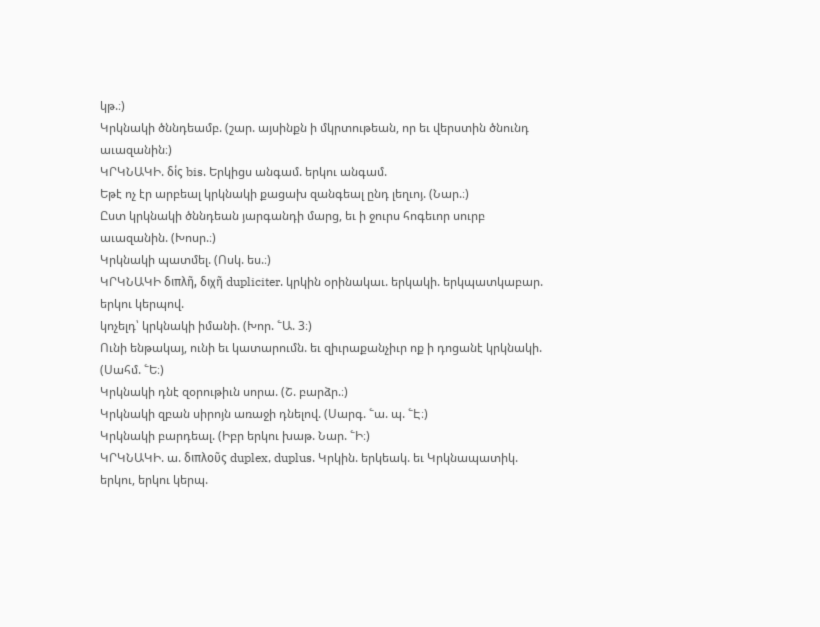կթ.։)
Կրկնակի ծննդեամբ. (շար. այսինքն ի մկրտութեան, որ եւ վերստին ծնունդ աւազանին։)
ԿՐԿՆԱԿԻ. δίς bis. Երկիցս անգամ. երկու անգամ.
Եթէ ոչ էր արբեալ կրկնակի քացախ զանգեալ ընդ լեղւոյ. (Նար.։)
Ըստ կրկնակի ծննդեան յարգանդի մարց, եւ ի ջուրս հոգեւոր սուրբ աւազանին. (Խոսր.։)
Կրկնակի պատմել. (Ոսկ. ես.։)
ԿՐԿՆԱԿԻ διπλῆ, διχῆ dupliciter. կրկին օրինակաւ. երկակի. երկպատկաբար. երկու կերպով.
կոչելդ՝ կրկնակի իմանի. (Խոր. ՟Ա. 3։)
Ունի ենթակայ, ունի եւ կատարումն. եւ զիւրաքանչիւր ոք ի դոցանէ կրկնակի. (Սահմ. ՟Ե։)
Կրկնակի դնէ զօրութիւն սորա. (Շ. բարձր.։)
Կրկնակի զբան սիրոյն առաջի դնելով. (Սարգ. ՟ա. պ. ՟Է։)
Կրկնակի բարդեալ. (Իբր երկու խաթ. Նար. ՟Ի։)
ԿՐԿՆԱԿԻ. ա. διπλοῦς duplex, duplus. Կրկին. երկեակ. եւ Կրկնապատիկ. երկու, երկու կերպ.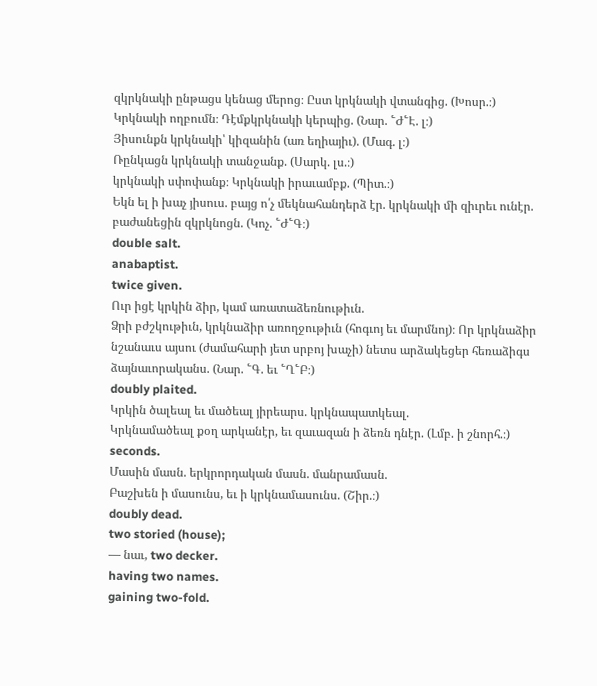զկրկնակի ընթացս կենաց մերոց։ Ըստ կրկնակի վտանգից. (Խոսր.։)
Կրկնակի ողբումն։ Դէմքկրկնակի կերպից. (Նար. ՟Ժ՟Է. լ։)
Յիսունքն կրկնակի՝ կիզանին (առ եղիայիւ). (Մագ. լ։)
Ռընկացն կրկնակի տանջանք. (Սարկ. լս.։)
կրկնակի սփոփանք։ Կրկնակի իրաւամբք. (Պիտ.։)
Եկն ել ի խաչ յիսուս. բայց ո՛չ մեկնահանդերձ էր. կրկնակի մի զիւրեւ ունէր. բաժանեցին զկրկնոցն. (Կոչ. ՟Ժ՟Գ։)
double salt.
anabaptist.
twice given.
Ուր իցէ կրկին ձիր, կամ առատաձեռնութիւն.
Ձրի բժշկութիւն, կրկնաձիր առողջութիւն (հոգւոյ եւ մարմնոյ)։ Որ կրկնաձիր նշանաւս այսու (ժամահարի յետ սրբոյ խաչի) նետս արձակեցեր հեռաձիգս ձայնաւորականս. (Նար. ՟Գ. եւ ՟Ղ՟Բ։)
doubly plaited.
Կրկին ծալեալ եւ մածեալ յիրեարս. կրկնապատկեալ.
Կրկնամածեալ քօղ արկանէր, եւ զաւազան ի ձեռն դնէր. (Լմբ. ի շնորհ.։)
seconds.
Մասին մասն. երկրորդական մասն. մանրամասն.
Բաշխեն ի մասունս, եւ ի կրկնամասունս. (Շիր.։)
doubly dead.
two storied (house);
— նաւ, two decker.
having two names.
gaining two-fold.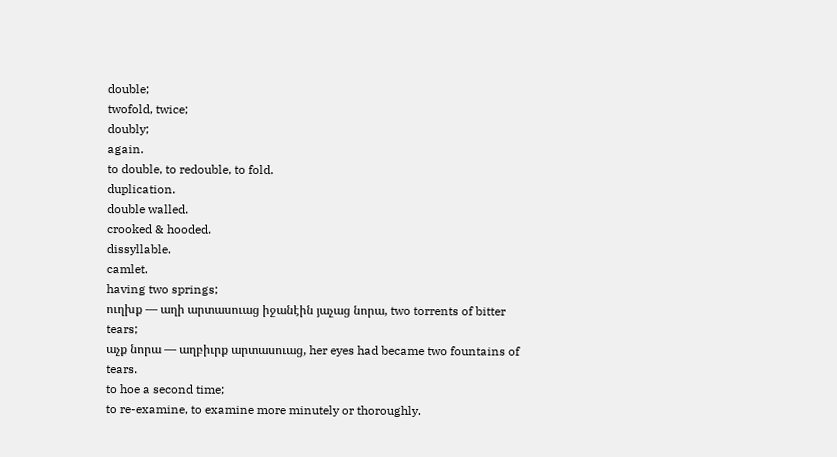double;
twofold, twice;
doubly;
again.
to double, to redouble, to fold.
duplication.
double walled.
crooked & hooded.
dissyllable.
camlet.
having two springs;
ուղխք — աղի արտասուաց իջանէին յաչաց նորա, two torrents of bitter tears;
աչք նորա — աղբիւրք արտասուաց, her eyes had became two fountains of tears.
to hoe a second time;
to re-examine, to examine more minutely or thoroughly.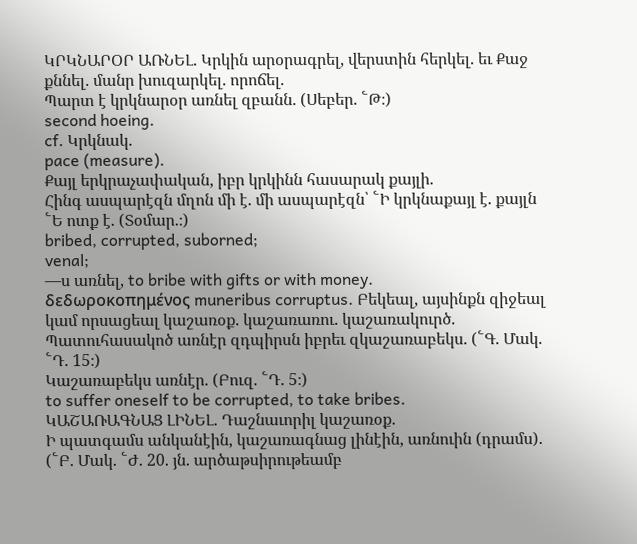ԿՐԿՆԱՐՕՐ ԱՌՆԵԼ. Կրկին արօրագրել, վերստին հերկել. եւ Քաջ քննել. մանր խուզարկել. որոճել.
Պարտ է կրկնարօր առնել զբանն. (Սեբեր. ՟Թ։)
second hoeing.
cf. Կրկնակ.
pace (measure).
Քայլ երկրաչափական, իբր կրկինն հասարակ քայլի.
Հինգ ասպարէզն մղոն մի է. մի ասպարէզն՝ ՟Ի կրկնաքայլ է. քայլն ՟Ե ոտք է. (Տօմար.։)
bribed, corrupted, suborned;
venal;
—ս առնել, to bribe with gifts or with money.
δεδωροκοπημένος muneribus corruptus. Բեկեալ, այսինքն զիջեալ կամ որսացեալ կաշառօք. կաշառառու. կաշառակուրծ.
Պատուհասակոծ առնէր զդպիրսն իբրեւ զկաշառաբեկս. (՟Գ. Մակ. ՟Դ. 15։)
Կաշառաբեկս առնէր. (Բուզ. ՟Դ. 5։)
to suffer oneself to be corrupted, to take bribes.
ԿԱՇԱՌԱԳՆԱՑ ԼԻՆԵԼ. Դաշնաւորիլ կաշառօք.
Ի պատգամս անկանէին, կաշառագնաց լինէին, առնուին (դրամս). (՟Բ. Մակ. ՟Ժ. 20. յն. արծաթսիրութեամբ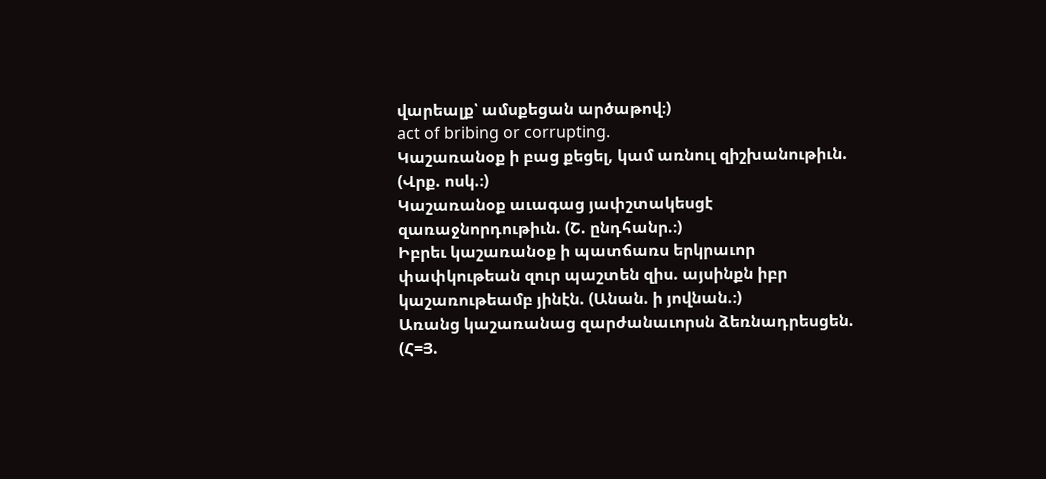վարեալք՝ ամսքեցան արծաթով։)
act of bribing or corrupting.
Կաշառանօք ի բաց քեցել, կամ առնուլ զիշխանութիւն. (Վրք. ոսկ.։)
Կաշառանօք աւագաց յափշտակեսցէ զառաջնորդութիւն. (Շ. ընդհանր.։)
Իբրեւ կաշառանօք ի պատճառս երկրաւոր փափկութեան զուր պաշտեն զիս. այսինքն իբր կաշառութեամբ յինէն. (Անան. ի յովնան.։)
Առանց կաշառանաց զարժանաւորսն ձեռնադրեսցեն. (Հ=Յ.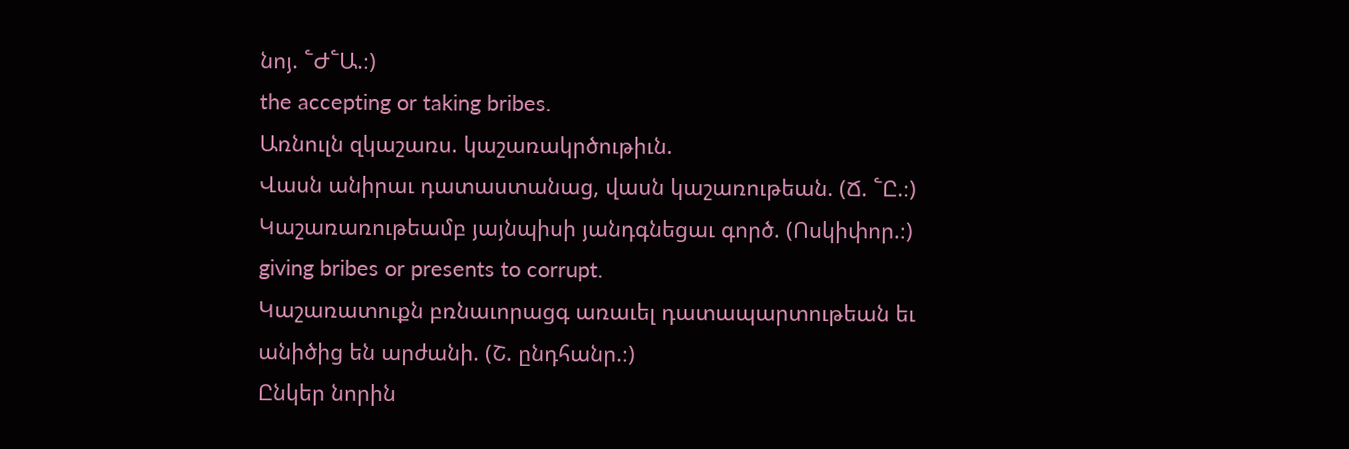նոյ. ՟Ժ՟Ա.։)
the accepting or taking bribes.
Առնուլն զկաշառս. կաշառակրծութիւն.
Վասն անիրաւ դատաստանաց, վասն կաշառութեան. (Ճ. ՟Ը.։)
Կաշառառութեամբ յայնպիսի յանդգնեցաւ գործ. (Ոսկիփոր.։)
giving bribes or presents to corrupt.
Կաշառատուքն բռնաւորացգ առաւել դատապարտութեան եւ անիծից են արժանի. (Շ. ընդհանր.։)
Ընկեր նորին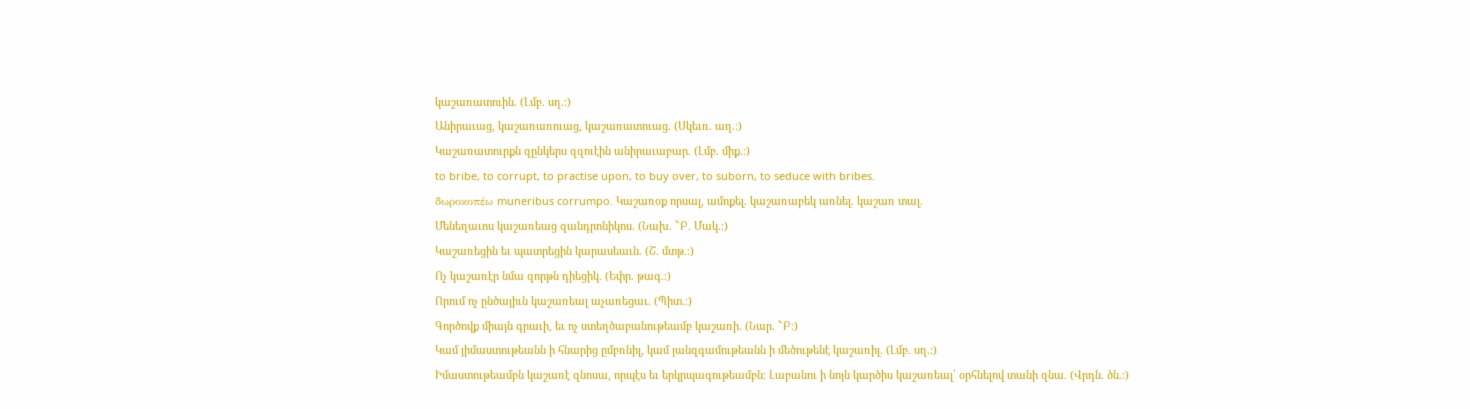կաշառատուին. (Լմբ. սղ.։)
Անիրաւաց, կաշառառուաց, կաշառատուաց. (Սկեւռ. աղ.։)
Կաշառատուրքն զընկերս զզուէին անիրաւաբար. (Լմբ. միք.։)
to bribe, to corrupt, to practise upon, to buy over, to suborn, to seduce with bribes.
δωροκοπέω muneribus corrumpo. Կաշառօք որսալ, ամոքել. կաշառաբեկ առնել. կաշառ տալ.
Մենեղաւոս կաշառեաց զանդրոնիկոս. (Նախ. ՟Բ. Մակ.։)
Կաշառեցին եւ պատրեցին կարասեաւն. (Շ. մտթ.։)
Ոչ կաշառէր նմա զորթն դիեցիկ. (Եփր. թագ.։)
Որում ոչ ընծայիւն կաշառեալ աչառեցաւ. (Պիտ.։)
Գործովք միայն գրաւի, եւ ոչ ստեղծաբանութեամբ կաշառի. (Նար. ՟Բ։)
Կամ յիմաստութեանն ի հնարից ըմբռնիլ, կամ յանզգամութեանն ի մեծութենէ կաշառիլ. (Լմբ. սղ.։)
Իմաստութեամբն կաշառէ զնոսա, որպէս եւ երկրպագութեամբն։ Լաբանու ի նոյն կարծիս կաշառեալ՝ օրհնելով տանի զնա. (Վրդն. ծն.։)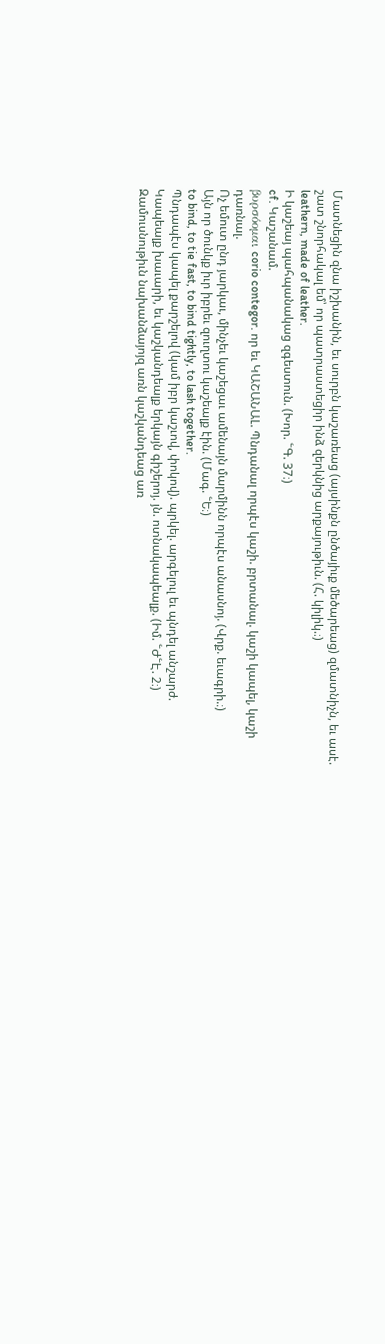Մատնեցին զնա իշխանին, եւ սուրբն կաշառեաց (այսինքն ընծայիւք մեծարեաց) զմատնիչն, եւ ասէ. շատ շնորհակալ եմ՝ որ պատրաստեցիր ինձ զերկնից արքայութիւն. (Հ. կիլիկ.։)
leathern, made of leather.
Ի կաշեայ պահպանակաց զգեստուն. (Խոր. ՟Գ. 37։)
cf. Կաշանամ.
βυρσόομαι corio contegor. որ եւ ԿԱՇԱՆԱԼ. Պնդանալ որպէս կաշի. բրտանալ. կաշի կապել, կաշի դառնալ.
Ոչ եմուտ ընդ յարկաւ, մինչեւ կաշեցաւ ամենայն մարմինն որպէս անասնոյ. (Վրք. եւագրի.։)
Այն որ ծունկք իւր իբրեւ զուղտու կաշեալք էին. (Մագ. ՟Ե։)
to bind, to tie fast, to bind tightly, to lash together.
Պնդապէս կապել քարշելով (կամ իբր կաշւով, փոկով). պրկել. արգելուլ եւ պնդել անշարժ.
Կապեալք խաւարի, եւ կաշկանդեալք երկայն գիշերոյ. յն. ոտնակապեալք. (Իմ. ՟Ժ՟Է. 2։)
Զամուսնութիւն նախանձայոյզ առն կաշկանդեաց առ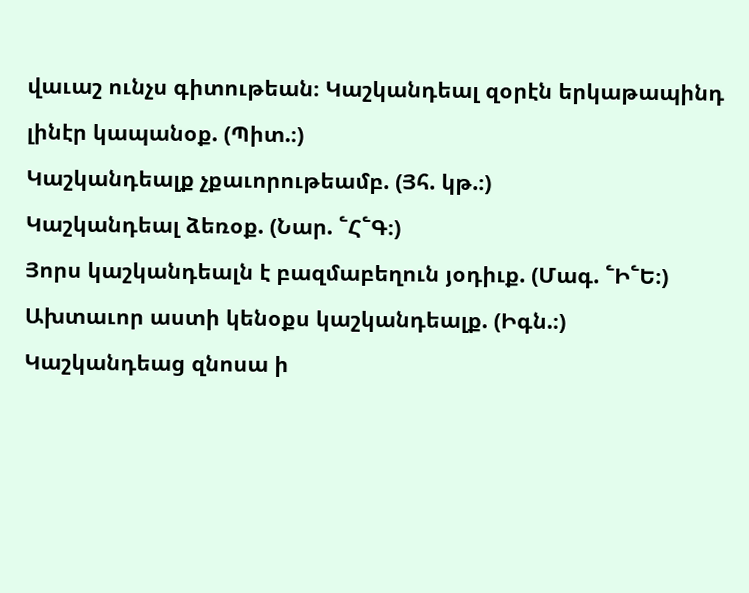վաւաշ ունչս գիտութեան։ Կաշկանդեալ զօրէն երկաթապինդ լինէր կապանօք. (Պիտ.։)
Կաշկանդեալք չքաւորութեամբ. (Յհ. կթ.։)
Կաշկանդեալ ձեռօք. (Նար. ՟Հ՟Գ։)
Յորս կաշկանդեալն է բազմաբեղուն յօդիւք. (Մագ. ՟Ի՟Ե։)
Ախտաւոր աստի կենօքս կաշկանդեալք. (Իգն.։)
Կաշկանդեաց զնոսա ի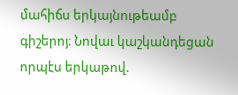մահիճս երկայնութեամբ գիշերոյ։ Նովաւ կաշկանդեցան որպէս երկաթով.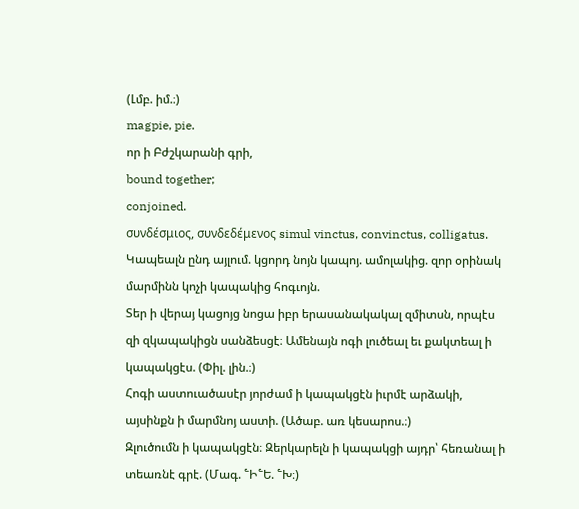(Լմբ. իմ.։)
magpie, pie.
որ ի Բժշկարանի գրի,
bound together;
conjoined.
συνδέσμιος, συνδεδέμενος simul vinctus, convinctus, colligatus. Կապեալն ընդ այլում. կցորդ նոյն կապոյ. ամոլակից. զոր օրինակ մարմինն կոչի կապակից հոգւոյն.
Տեր ի վերայ կացոյց նոցա իբր երասանակակալ զմիտսն, որպէս զի զկապակիցն սանձեսցէ։ Ամենայն ոգի լուծեալ եւ քակտեալ ի կապակցէս. (Փիլ. լին.։)
Հոգի աստուածասէր յորժամ ի կապակցէն իւրմէ արձակի, այսինքն ի մարմնոյ աստի. (Ածաբ. առ կեսարոս.։)
Զլուծումն ի կապակցէն։ Զերկարելն ի կապակցի այդր՝ հեռանալ ի տեառնէ գրէ. (Մագ. ՟Ի՟Ե. ՟Խ։)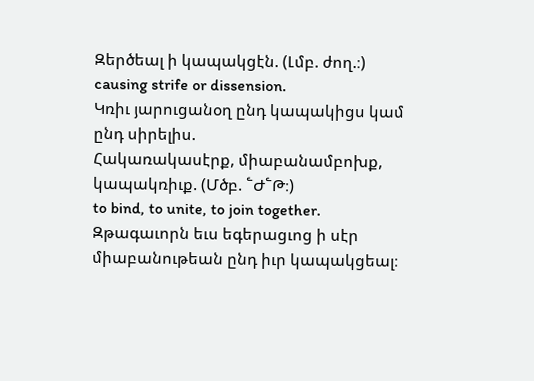Զերծեալ ի կապակցէն. (Լմբ. ժող.։)
causing strife or dissension.
Կռիւ յարուցանօղ ընդ կապակիցս կամ ընդ սիրելիս.
Հակառակասէրք, միաբանամբոխք, կապակռիւք. (Մծբ. ՟Ժ՟Թ։)
to bind, to unite, to join together.
Զթագաւորն եւս եգերացւոց ի սէր միաբանութեան ընդ իւր կապակցեալ։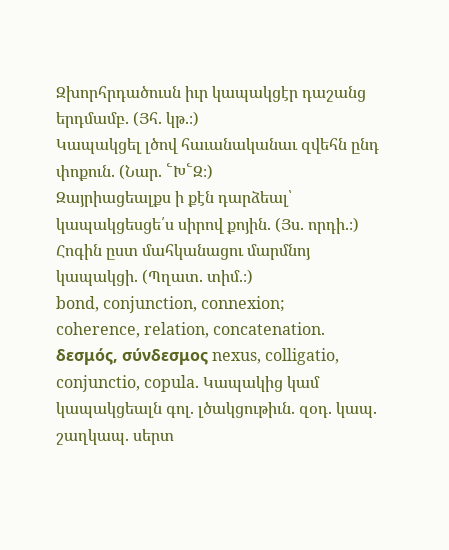Զխորհրդածուսն իւր կապակցէր դաշանց երդմամբ. (Յհ. կթ.։)
Կապակցել լծով հաւանականաւ զվեհն ընդ փոքուն. (Նար. ՟Խ՟Զ։)
Զայրիացեալքս ի քէն դարձեալ՝ կապակցեսցե՛ս սիրով քոյին. (Յս. որդի.։)
Հոգին ըստ մահկանացու մարմնոյ կապակցի. (Պղատ. տիմ.։)
bond, conjunction, connexion;
coherence, relation, concatenation.
δεσμός, σύνδεσμος nexus, colligatio, conjunctio, copula. Կապակից կամ կապակցեալն գոլ. լծակցութիւն. զօդ. կապ. շաղկապ. սերտ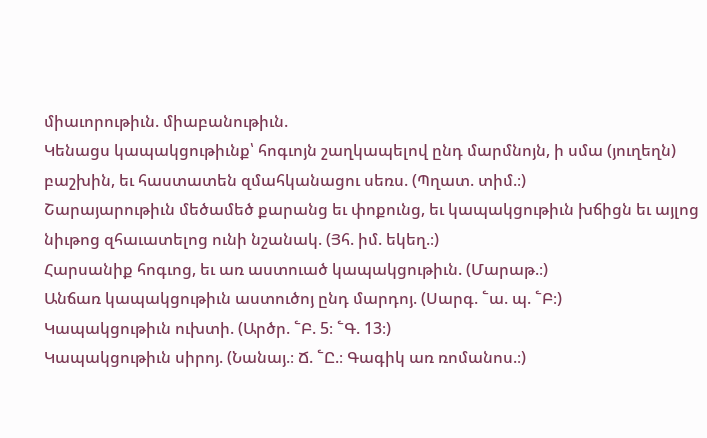միաւորութիւն. միաբանութիւն.
Կենացս կապակցութիւնք՝ հոգւոյն շաղկապելով ընդ մարմնոյն, ի սմա (յուղեղն) բաշխին, եւ հաստատեն զմահկանացու սեռս. (Պղատ. տիմ.։)
Շարայարութիւն մեծամեծ քարանց եւ փոքունց, եւ կապակցութիւն խճիցն եւ այլոց նիւթոց զհաւատելոց ունի նշանակ. (Յհ. իմ. եկեղ.։)
Հարսանիք հոգւոց, եւ առ աստուած կապակցութիւն. (Մարաթ.։)
Անճառ կապակցութիւն աստուծոյ ընդ մարդոյ. (Սարգ. ՟ա. պ. ՟Բ։)
Կապակցութիւն ուխտի. (Արծր. ՟Բ. 5։ ՟Գ. 13։)
Կապակցութիւն սիրոյ. (Նանայ.։ Ճ. ՟Ը.։ Գագիկ առ ռոմանոս.։)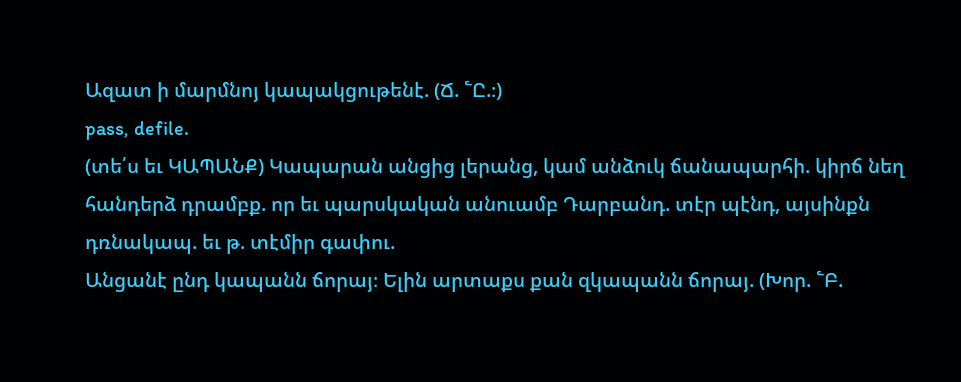Ազատ ի մարմնոյ կապակցութենէ. (Ճ. ՟Ը.։)
pass, defile.
(տե՛ս եւ ԿԱՊԱՆՔ) Կապարան անցից լերանց, կամ անձուկ ճանապարհի. կիրճ նեղ հանդերձ դրամբք. որ եւ պարսկական անուամբ Դարբանդ. տէր պէնդ, այսինքն դռնակապ. եւ թ. տէմիր գափու.
Անցանէ ընդ կապանն ճորայ։ Ելին արտաքս քան զկապանն ճորայ. (Խոր. ՟Բ.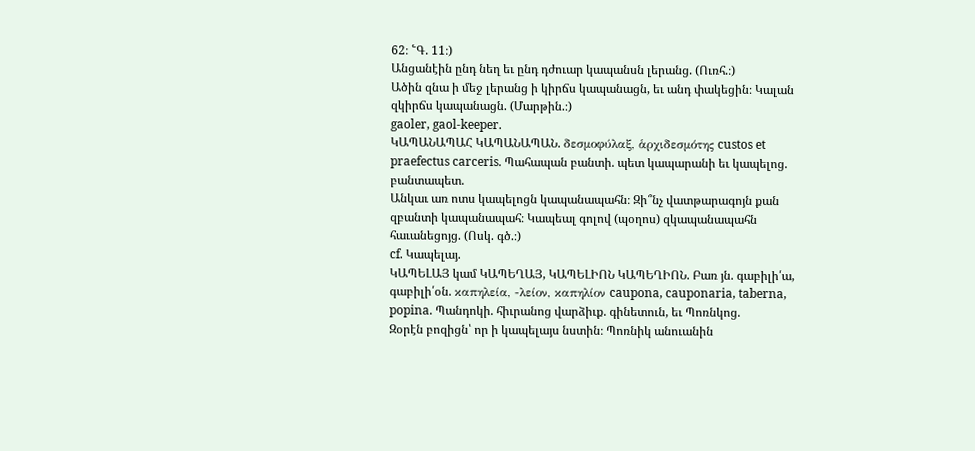62։ ՟Գ. 11։)
Անցանէին ընդ նեղ եւ ընդ դժուար կապանսն լերանց. (Ուռհ.։)
Ածին զնա ի մեջ լերանց ի կիրճս կապանացն, եւ անդ փակեցին։ Կալան զկիրճս կապանացն. (Մարթին.։)
gaoler, gaol-keeper.
ԿԱՊԱՆԱՊԱՀ ԿԱՊԱՆԱՊԱՆ. δεσμοφύλαξ, ἁρχιδεσμότης custos et praefectus carceris. Պահապան բանտի. պետ կապարանի եւ կապելոց. բանտապետ.
Անկաւ առ ոտս կապելոցն կապանապահն։ Զի՞նչ վատթարագոյն քան զբանտի կապանապահ։ Կապեալ գոլով (պօղոս) զկապանապահն հաւանեցոյց. (Ոսկ. գծ.։)
cf. Կապելայ.
ԿԱՊԵԼԱՅ կամ ԿԱՊԵՂԱՅ, ԿԱՊԵԼԻՈՆ ԿԱՊԵՂԻՈՆ. Բառ յն. գաբիլի՛ա, գաբիլի՛օն. καπηλεία, -λείον, καπηλίον caupona, cauponaria, taberna, popina. Պանդոկի. հիւրանոց վարձիւք. գինետուն, եւ Պոռնկոց.
Զօրէն բոզիցն՝ որ ի կապելայս նստին։ Պոռնիկ անուանին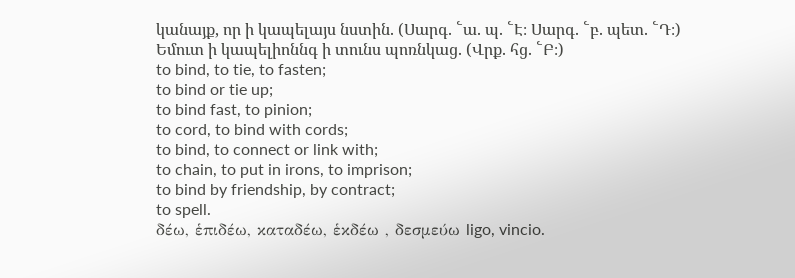կանայք, որ ի կապելայս նստին. (Սարգ. ՟ա. պ. ՟Է։ Սարգ. ՟բ. պետ. ՟Դ։)
Եմուտ ի կապելիոննգ ի տունս պոռնկաց. (Վրք. հց. ՟Բ։)
to bind, to tie, to fasten;
to bind or tie up;
to bind fast, to pinion;
to cord, to bind with cords;
to bind, to connect or link with;
to chain, to put in irons, to imprison;
to bind by friendship, by contract;
to spell.
δέω, ἑπιδέω, καταδέω, ἑκδέω , δεσμεύω ligo, vincio.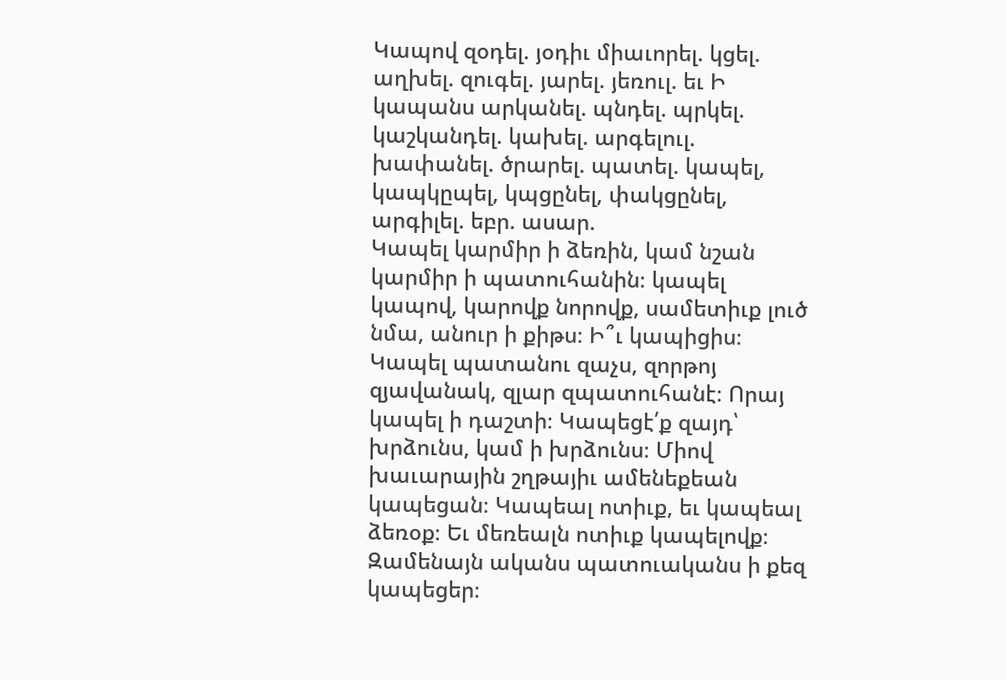Կապով զօդել. յօդիւ միաւորել. կցել. աղխել. զուգել. յարել. յեռուլ. եւ Ի կապանս արկանել. պնդել. պրկել. կաշկանդել. կախել. արգելուլ. խափանել. ծրարել. պատել. կապել, կապկըպել, կպցընել, փակցընել, արգիլել. եբր. ասար.
Կապել կարմիր ի ձեռին, կամ նշան կարմիր ի պատուհանին։ կապել կապով, կարովք նորովք, սամետիւք լուծ նմա, անուր ի քիթս։ Ի՞ւ կապիցիս։ Կապել պատանու զաչս, զորթոյ զյավանակ, զլար զպատուհանէ։ Որայ կապել ի դաշտի։ Կապեցէ՛ք զայդ՝ խրձունս, կամ ի խրձունս։ Միով խաւարային շղթայիւ ամենեքեան կապեցան։ Կապեալ ոտիւք, եւ կապեալ ձեռօք։ Եւ մեռեալն ոտիւք կապելովք։ Զամենայն ականս պատուականս ի քեզ կապեցեր։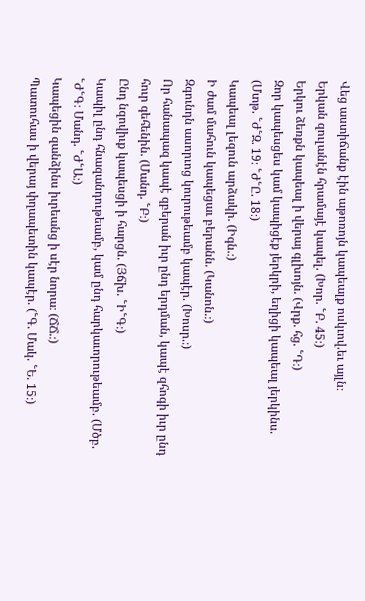Վեց աստիճանք էին աթոռոյն կապեալք ոսկւով.եւ այլն։
Երկան զուլանէն հրամայէ կապել. (Խոր. ՟Բ. 45։)
Երկու ձեռքն կապեալ ի վերայ գլխոյն. (Վրք. հց. ՟Դ։)
Զոր կապեսցես կամ կապիցէք յերկրի, եղիցի կապեալ յերկինս. (Մտթ. ՟Ժ՟Զ. 19։ ՟Ժ՟Ը. 18։)
Կապեալ լեզուն արձակի. (Իգն.։)
Ի ժամ մահուն կապեցաւ բերանն. (Կանոն.։)
Զգունդն ասորւոց կուրութեամբ կապէր. (Խոսր.։)
Որ հանապազ կապէ զբերան իւր ընդ երդման, կապէ զհոգի իւր ընդ հուր գեհենին. (Մանդ. ՟Բ։)
Ընդ նզովիւք կապեսցի ի հարցն. (Յճխ. ՟Ի՟Գ։)
Կապիլ ընդ հնազանդութեամբ, կամ ընդ հարկաւորութեամբ. (Մծբ. ՟Ժ՟Գ։ Մանդ. ՟Ժ՟Ա։)
Կապեցին զանձինս իւրեանց ի սէր նորա։ (ՃՃ.։)
Պատուհաս ի վերայ փղապետին կապէր. (՟Գ. Մակ. ՟Ե. 15։)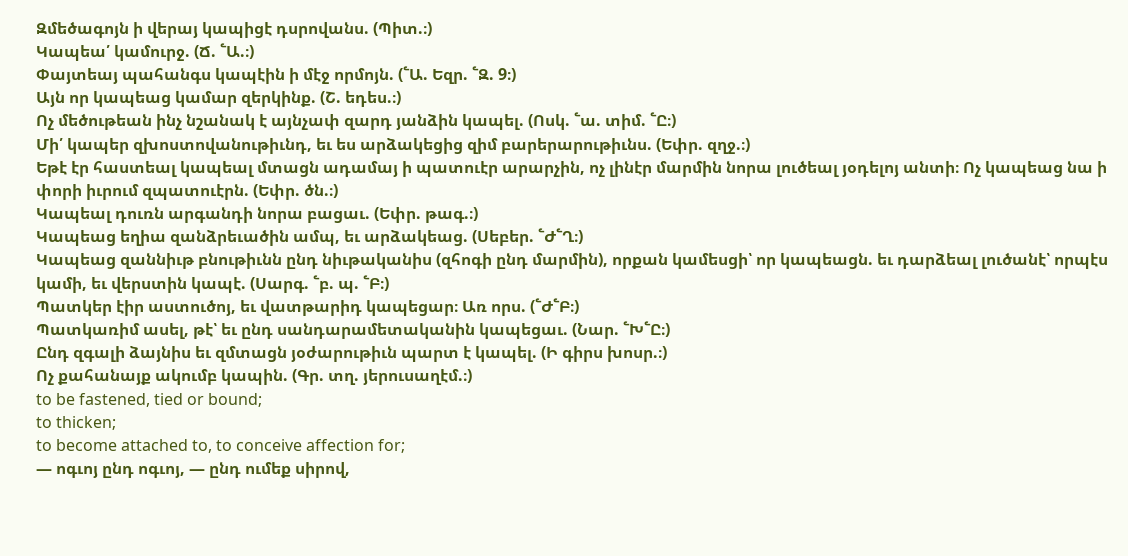Զմեծագոյն ի վերայ կապիցէ դսրովանս. (Պիտ.։)
Կապեա՛ կամուրջ. (Ճ. ՟Ա.։)
Փայտեայ պահանգս կապէին ի մէջ որմոյն. (՟Ա. Եզր. ՟Զ. 9։)
Այն որ կապեաց կամար զերկինք. (Շ. եդես.։)
Ոչ մեծութեան ինչ նշանակ է այնչափ զարդ յանձին կապել. (Ոսկ. ՟ա. տիմ. ՟Ը։)
Մի՛ կապեր զխոստովանութիւնդ, եւ ես արձակեցից զիմ բարերարութիւնս. (Եփր. զղջ.։)
Եթէ էր հաստեալ կապեալ մտացն ադամայ ի պատուէր արարչին, ոչ լինէր մարմին նորա լուծեալ յօդելոյ անտի։ Ոչ կապեաց նա ի փորի իւրում զպատուէրն. (Եփր. ծն.։)
Կապեալ դուռն արգանդի նորա բացաւ. (Եփր. թագ.։)
Կապեաց եղիա զանձրեւածին ամպ, եւ արձակեաց. (Սեբեր. ՟Ժ՟Ղ։)
Կապեաց զաննիւթ բնութիւնն ընդ նիւթականիս (զհոգի ընդ մարմին), որքան կամեսցի՝ որ կապեացն. եւ դարձեալ լուծանէ՝ որպէս կամի, եւ վերստին կապէ. (Սարգ. ՟բ. պ. ՟Բ։)
Պատկեր էիր աստուծոյ, եւ վատթարիդ կապեցար։ Առ որս. (՟Ժ՟Բ։)
Պատկառիմ ասել, թէ՝ եւ ընդ սանդարամետականին կապեցաւ. (Նար. ՟Խ՟Ը։)
Ընդ զգալի ձայնիս եւ զմտացն յօժարութիւն պարտ է կապել. (Ի գիրս խոսր.։)
Ոչ քահանայք ակումբ կապին. (Գր. տղ. յերուսաղէմ.։)
to be fastened, tied or bound;
to thicken;
to become attached to, to conceive affection for;
— ոգւոյ ընդ ոգւոյ, — ընդ ումեք սիրով,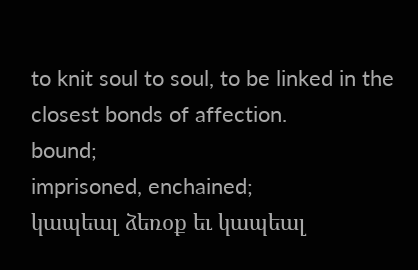to knit soul to soul, to be linked in the closest bonds of affection.
bound;
imprisoned, enchained;
կապեալ ձեռօք եւ կապեալ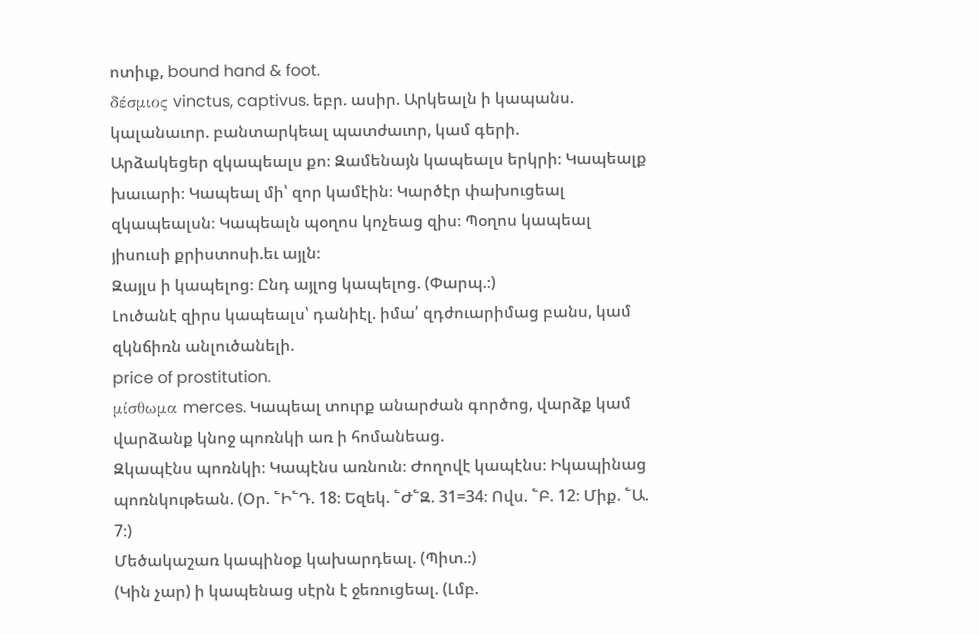ոտիւք, bound hand & foot.
δέσμιος vinctus, captivus. եբր. ասիր. Արկեալն ի կապանս. կալանաւոր. բանտարկեալ պատժաւոր, կամ գերի.
Արձակեցեր զկապեալս քո։ Զամենայն կապեալս երկրի։ Կապեալք խաւարի։ Կապեալ մի՝ զոր կամէին։ Կարծէր փախուցեալ զկապեալսն։ Կապեալն պօղոս կոչեաց զիս։ Պօղոս կապեալ յիսուսի քրիստոսի.եւ այլն։
Զայլս ի կապելոց։ Ընդ այլոց կապելոց. (Փարպ.։)
Լուծանէ զիրս կապեալս՝ դանիէլ. իմա՛ զդժուարիմաց բանս, կամ զկնճիռն անլուծանելի.
price of prostitution.
μίσθωμα merces. Կապեալ տուրք անարժան գործոց, վարձք կամ վարձանք կնոջ պոռնկի առ ի հոմանեաց.
Զկապէնս պոռնկի։ Կապէնս առնուն։ Ժողովէ կապէնս։ Իկապինաց պոռնկութեան. (Օր. ՟Ի՟Դ. 18։ Եզեկ. ՟Ժ՟Զ. 31=34։ Ովս. ՟Բ. 12։ Միք. ՟Ա. 7։)
Մեծակաշառ կապինօք կախարդեալ. (Պիտ.։)
(Կին չար) ի կապենաց սէրն է ջեռուցեալ. (Լմբ.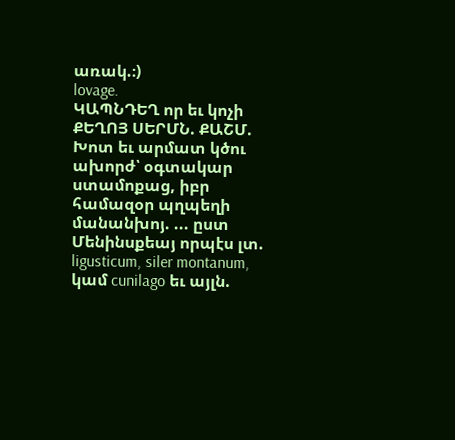առակ.։)
lovage.
ԿԱՊՆԴԵՂ որ եւ կոչի ՔԵՂՈՅ ՍԵՐՄՆ. ՔԱՇՄ. Խոտ եւ արմատ կծու ախորժ՝ օգտակար ստամոքաց, իբր համազօր պղպեղի մանանխոյ. ... ըստ Մենինսքեայ որպէս լտ. ligusticum, siler montanum, կամ cunilago եւ այլն.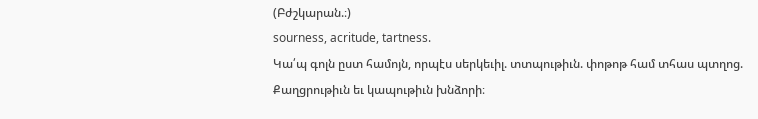(Բժշկարան.։)
sourness, acritude, tartness.
Կա՛պ գոլն ըստ համոյն, որպէս սերկեւիլ. տտպութիւն. փոթոթ համ տհաս պտղոց.
Քաղցրութիւն եւ կապութիւն խնձորի։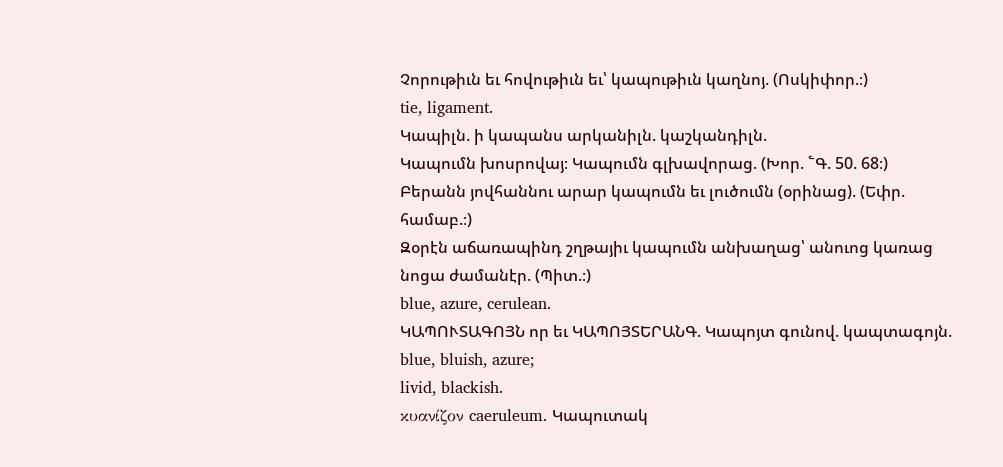Չորութիւն եւ հովութիւն եւ՝ կապութիւն կաղնոյ. (Ոսկիփոր.։)
tie, ligament.
Կապիլն. ի կապանս արկանիլն. կաշկանդիլն.
Կապումն խոսրովայ։ Կապումն գլխավորաց. (Խոր. ՟Գ. 50. 68։)
Բերանն յովհաննու արար կապումն եւ լուծումն (օրինաց). (Եփր. համաբ.։)
Զօրէն աճառապինդ շղթայիւ կապումն անխաղաց՝ անուոց կառաց նոցա ժամանէր. (Պիտ.։)
blue, azure, cerulean.
ԿԱՊՈՒՏԱԳՈՅՆ որ եւ ԿԱՊՈՅՏԵՐԱՆԳ. Կապոյտ գունով. կապտագոյն.
blue, bluish, azure;
livid, blackish.
κυανίζον caeruleum. Կապուտակ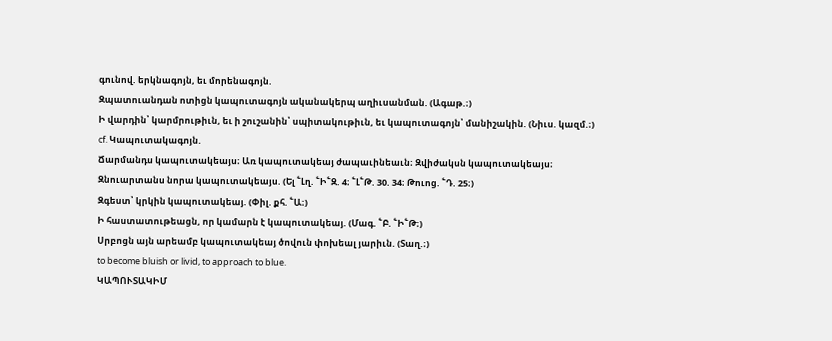գունով. երկնագոյն, եւ մորենագոյն.
Զպատուանդան ոտիցն կապուտագոյն ականակերպ աղիւսանման. (Ագաթ.։)
Ի վարդին՝ կարմրութիւն, եւ ի շուշանին՝ սպիտակութիւն, եւ կապուտագոյն՝ մանիշակին. (Նիւս. կազմ.։)
cf. Կապուտակագոյն.
Ճարմանդս կապուտակեայս։ Առ կապուտակեայ ժապաւինեաւն։ Զվիժակսն կապուտակեայս։ Զնուարտանս նորա կապուտակեայս. (Ել ՟Լղ. ՟Ի՟Զ. 4։ ՟Լ՟Թ. 30. 34։ Թուոց. ՟Դ. 25։)
Զգեստ՝ կրկին կապուտակեայ. (Փիլ. քհ. ՟Ա։)
Ի հաստատութեացն, որ կամարն է կապուտակեայ. (Մագ. ՟Բ. ՟Ի՟Թ։)
Սրբոցն այն արեամբ կապուտակեայ ծովուն փոխեալ յարիւն. (Տաղ.։)
to become bluish or livid, to approach to blue.
ԿԱՊՈՒՏԱԿԻՄ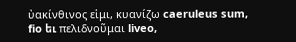ὐακίνθινος εἱμι, κυανίζω caeruleus sum, fio եւ πελιδνοῦμαι liveo,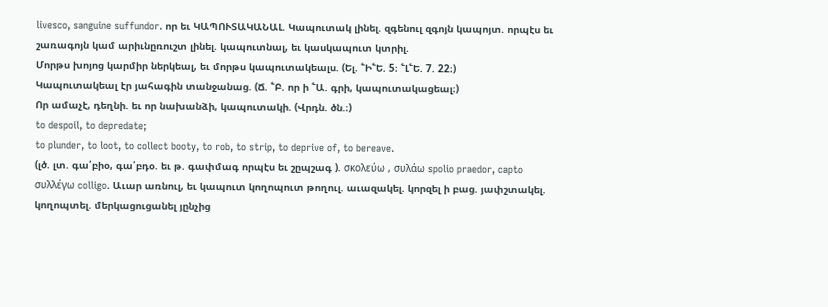livesco, sanguine suffundor. որ եւ ԿԱՊՈՒՏԱԿԱՆԱԼ. Կապուտակ լինել. զգենուլ զգոյն կապոյտ. որպէս եւ շառագոյն կամ արիւնըռուշտ լինել. կապուտնալ, եւ կասկապուտ կտրիլ.
Մորթս խոյոց կարմիր ներկեալ, եւ մորթս կապուտակեալս. (Ել. ՟Ի՟Ե. 5։ ՟Լ՟Ե. 7. 22։)
Կապուտակեալ էր յահագին տանջանաց. (Ճ. ՟Բ. որ ի ՟Ա. գրի, կապուտակացեալ։)
Որ ամաչէ, դեղնի. եւ որ նախանձի, կապուտակի. (Վրդն. ծն.։)
to despoil, to depredate;
to plunder, to loot, to collect booty, to rob, to strip, to deprive of, to bereave.
(լծ. լտ. գա՛բիօ, գա՛բդօ. եւ թ. գափմագ որպէս եւ շըպշագ ). σκολεύω , συλάω spolio praedor, capto συλλέγω colligo. Աւար առնուլ, եւ կապուտ կողոպուտ թողուլ. աւազակել. կորզել ի բաց. յափշտակել. կողոպտել. մերկացուցանել յընչից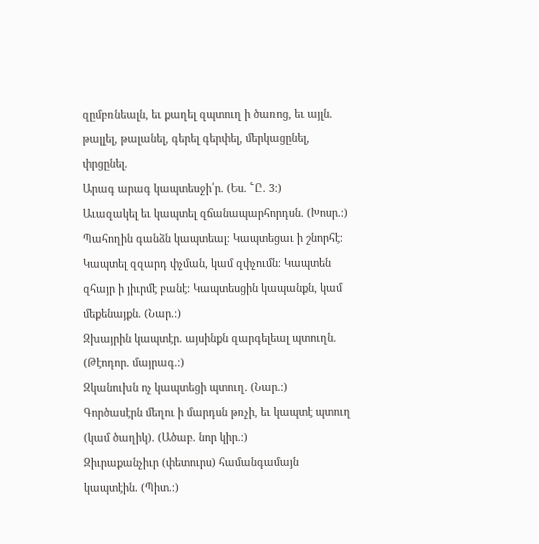զըմբռնեալն, եւ քաղել զպտուղ ի ծառոց, եւ այլն. թալլել, թալանել, գերել գերփել, մերկացընել, փրցընել.
Արագ արագ կապտեսջի՛ր. (Ես. ՟Ը. 3։)
Աւազակել եւ կապտել զճանապարհորդսն. (Խոսր.։)
Պահողին գանձն կապտեալ։ Կապտեցաւ ի շնորհէ։ Կապտել զզարդ փչման, կամ զփչումն։ Կապտեն զհայր ի յիւրմէ բանէ։ Կապտեսցին կապանքն, կամ մեքենայքն. (Նար.։)
Զխայրին կապտէր. այսինքն զարգելեալ պտուղն. (Թէոդոր. մայրագ.։)
Զկանուխն ոչ կապտեցի պտուղ. (Նար.։)
Գործասէրն մեղու ի մարդսն թռչի, եւ կապտէ պտուղ (կամ ծաղիկ). (Ածաբ. նոր կիր.։)
Զիւրաքանչիւր (փետուրս) համանգամայն կապտէին. (Պիտ.։)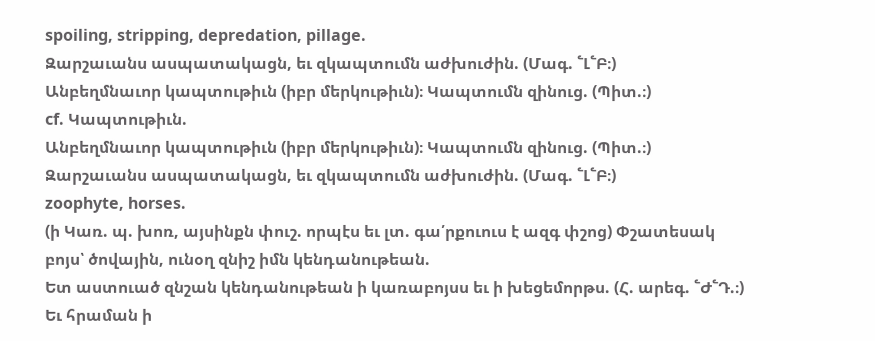spoiling, stripping, depredation, pillage.
Զարշաւանս ասպատակացն, եւ զկապտումն աժխուժին. (Մագ. ՟Լ՟Բ։)
Անբեղմնաւոր կապտութիւն (իբր մերկութիւն)։ Կապտումն զինուց. (Պիտ.։)
cf. Կապտութիւն.
Անբեղմնաւոր կապտութիւն (իբր մերկութիւն)։ Կապտումն զինուց. (Պիտ.։)
Զարշաւանս ասպատակացն, եւ զկապտումն աժխուժին. (Մագ. ՟Լ՟Բ։)
zoophyte, horses.
(ի Կառ. պ. խոռ, այսինքն փուշ. որպէս եւ լտ. գա՛րքուուս է ազգ փշոց) Փշատեսակ բոյս՝ ծովային, ունօղ զնիշ իմն կենդանութեան.
Ետ աստուած զնշան կենդանութեան ի կառաբոյսս եւ ի խեցեմորթս. (Հ. արեգ. ՟Ժ՟Դ.։)
Եւ հրաման ի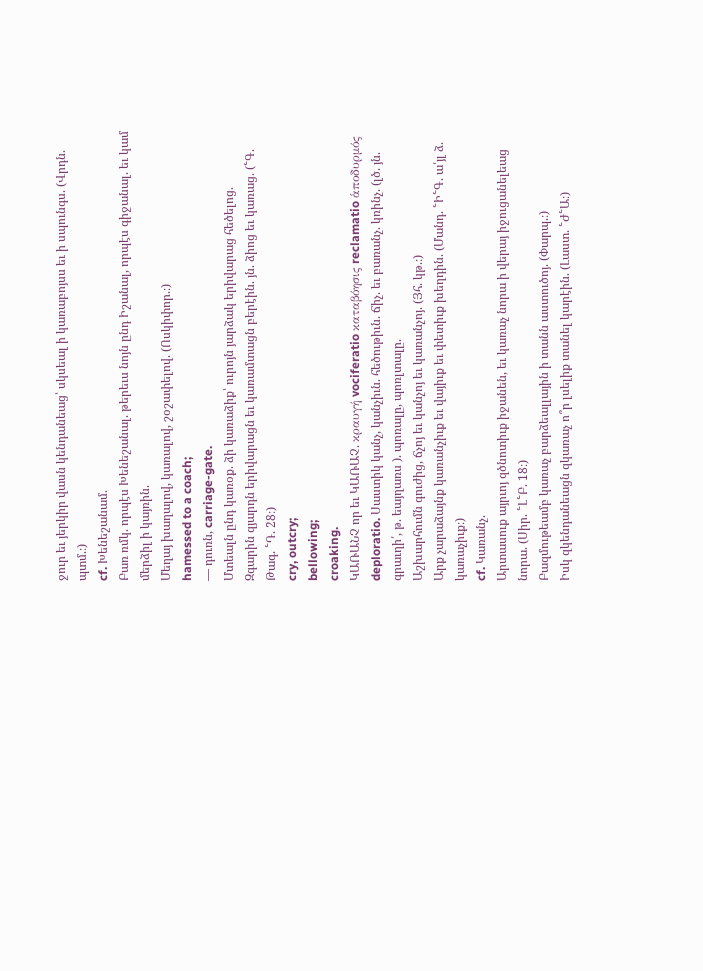ջուր եւ յերկիր վասն կենդանեաց՝ սկսեալ ի կառաբոյսս եւ ի սպունգս. (Վրդն. պտմ.։)
cf. Խենեշանամ.
Բառ ռմկ. որպէս Խենեշանալ. թերեւս նոյն ընդ Իշանալ, որպէս գիջանալ. եւ կամ մերձիլ ի կայռին.
Մեղայ խաղալով, կառալով, շօշափելով. (Ոսկիփոր.։)
hamessed to a coach;
— դուռն, carriage-gate.
Մտեալն ընդ կառօք. ձի կառաձիք՝ ուրոյն յարձակ երիվարաց հեծելոց.
Զգարին զյարդն երիվարացն եւ կառամտացն բերէին. յն. ձիոց եւ կառաց. (՟Գ. Թագ. ՟Դ. 28։)
cry, outcry;
bellowing;
croaking.
ԿԱՌԱՆՉ որ եւ ԿԱՌԱՉ. κραυγή vociferatio καταβόησις reclamatio ἁποδυρμός deploratio. Սաստիկ կանչ, կանչիւն. հեծութիւն. ճիչ. եւ բառանչ. կռինչ. (լծ. յն. գրաւղի՛, թ. եայղառս ). պոռալը, պոռլտալը.
Աշխարհումն գուժից, ճչոյ եւ կանչոյ եւ կառանչոյ. (Յհ. կթ.։)
Արք չարաձայնք կառանչիւք եւ վայիւք եւ փետիւք խեղդին. (Մանդ. ՟Ի՟Գ. ա՛յլ ձ. կառաչիւք։)
cf. Կառանչ.
Արտասուք այրւոյ զծնոտիւք իջանեն, եւ կառաչ նորա ի վերայ իջուցանելեաց նորա. (Սիր. ՟Լ՟Բ. 18։)
Բազմութեամբ կառաչ բարձեալլային ի տանն աստուծոյ. (Փարպ.։)
Իսկ զկենդանեացն զկառաչ ո՞ր լսելիք տանել կարէին. (Լաստ. ՟Ժ՟Ա։)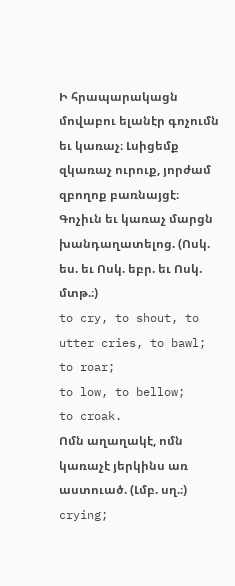Ի հրապարակացն մովաբու ելանէր գոչումն եւ կառաչ։ Լսիցեմք զկառաչ ուրուք, յորժամ զբողոք բառնայցէ։ Գոչիւն եւ կառաչ մարցն խանդաղատելոց. (Ոսկ. ես. եւ Ոսկ. եբր. եւ Ոսկ. մտթ.։)
to cry, to shout, to utter cries, to bawl;
to roar;
to low, to bellow;
to croak.
Ոմն աղաղակէ, ոմն կառաչէ յերկինս առ աստուած. (Լմբ. սղ.։)
crying;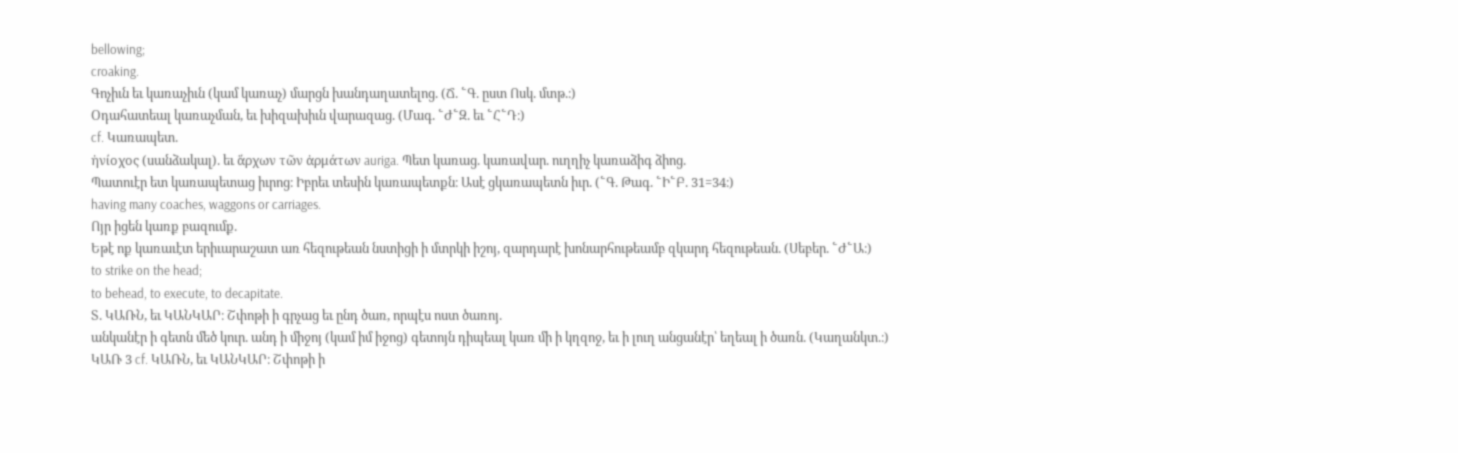bellowing;
croaking.
Գոչիւն եւ կառաչիւն (կամ կառաչ) մարցն խանդաղատելոց. (Ճ. ՟Գ. ըստ Ոսկ. մտթ.։)
Օդահատեալ կառաչման, եւ խիզախիւն վարազաց. (Մագ. ՟Ժ՟Զ. եւ ՟Հ՟Դ։)
cf. Կառապետ.
ἠνίοχος (սանձակալ). եւ ἅρχων τῶν ἀρμάτων auriga. Պետ կառաց. կառավար. ուղղիչ կառաձիգ ձիոց.
Պատուէր ետ կառապետաց իւրոց։ Իբրեւ տեսին կառապետքն։ Ասէ ցկառապետն իւր. (՟Գ. Թագ. ՟Ի՟Բ. 31=34։)
having many coaches, waggons or carriages.
Ոյր իցեն կառք բազումք.
Եթէ ոք կառաւէտ երիւարաշատ առ հեզութեան նստիցի ի մտրկի իշոյ, զարդարէ խոնարհութեամբ զկարդ հեզութեան. (Սեբեր. ՟Ժ՟Ա։)
to strike on the head;
to behead, to execute, to decapitate.
Տ. ԿԱՌՆ, եւ ԿԱՆԿԱՐ։ Շփոթի ի գրչաց եւ ընդ ծառ, որպէս ոստ ծառոյ.
անկանէր ի գետն մեծ կուր. անդ ի միջոյ (կամ իմ իջոց) գետոյն դիպեալ կառ մի ի կղզոջ, եւ ի լուղ անցանէր՝ եղեալ ի ծառն. (Կաղանկտ.։)
ԿԱՌ 3 cf. ԿԱՌՆ, եւ ԿԱՆԿԱՐ։ Շփոթի ի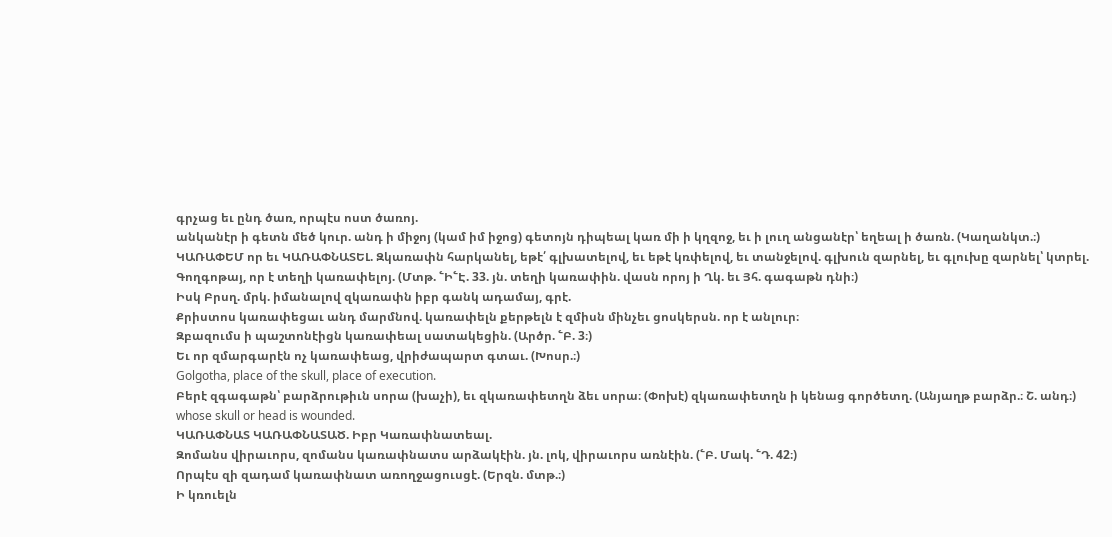գրչաց եւ ընդ ծառ, որպէս ոստ ծառոյ.
անկանէր ի գետն մեծ կուր. անդ ի միջոյ (կամ իմ իջոց) գետոյն դիպեալ կառ մի ի կղզոջ, եւ ի լուղ անցանէր՝ եղեալ ի ծառն. (Կաղանկտ.։)
ԿԱՌԱՓԵՄ որ եւ ԿԱՌԱՓՆԱՏԵԼ. Զկառափն հարկանել, եթէ՛ գլխատելով, եւ եթէ կռփելով, եւ տանջելով. գլխուն զարնել, եւ գլուխը զարնել՝ կտրել.
Գողգոթայ, որ է տեղի կառափելոյ. (Մտթ. ՟Ի՟Է. 33. յն. տեղի կառափին. վասն որոյ ի Ղկ. եւ Յհ. գագաթն դնի։)
Իսկ Բրսղ. մրկ. իմանալով զկառափն իբր գանկ ադամայ, գրէ.
Քրիստոս կառափեցաւ անդ մարմնով. կառափելն քերթելն է զմիսն մինչեւ ցոսկերսն. որ է անլուր։
Զբազումս ի պաշտոնէիցն կառափեալ սատակեցին. (Արծր. ՟Բ. 3։)
Եւ որ զմարգարէն ոչ կառափեաց, վրիժապարտ գտաւ. (Խոսր.։)
Golgotha, place of the skull, place of execution.
Բերէ զգագաթն՝ բարձրութիւն սորա (խաչի), եւ զկառափետղն ձեւ սորա։ (Փոխէ) զկառափետղն ի կենաց գործետղ. (Անյաղթ բարձր.։ Շ. անդ։)
whose skull or head is wounded.
ԿԱՌԱՓՆԱՏ ԿԱՌԱՓՆԱՏԱԾ. Իբր Կառափնատեալ.
Զոմանս վիրաւորս, զոմանս կառափնատս արձակէին. յն. լոկ, վիրաւորս առնէին. (՟Բ. Մակ. ՟Դ. 42։)
Որպէս զի զադամ կառափնատ առողջացուսցէ. (Երզն. մտթ.։)
Ի կռուելն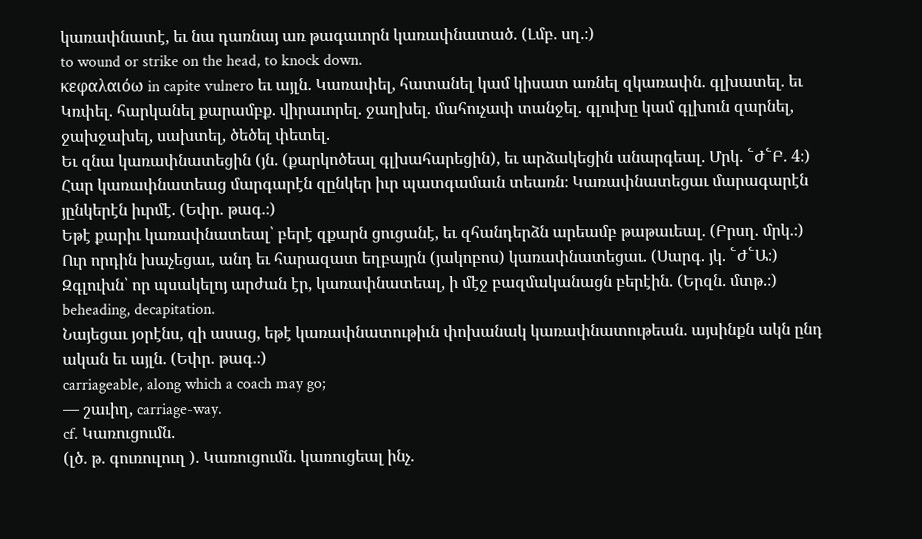կառափնատէ, եւ նա դառնայ առ թագաւորն կառափնատած. (Լմբ. սղ.։)
to wound or strike on the head, to knock down.
κεφαλαιόω in capite vulnero եւ այլն. Կառափել, հատանել կամ կիսատ առնել զկառափն. գլխատել. եւ Կռփել. հարկանել քարամբք. վիրաւորել. ջաղխել. մահուչափ տանջել. գլուխը կամ գլխուն զարնել, ջախջախել, սախտել, ծեծել փետել.
Եւ զնա կառափնատեցին (յն. (քարկոծեալ գլխահարեցին), եւ արձակեցին անարգեալ. Մրկ. ՟Ժ՟Բ. 4։)
Հար կառափնատեաց մարգարէն զընկեր իւր պատգամաւն տեառն։ Կառափնատեցաւ մարագարէն յընկերէն իւրմէ. (Եփր. թագ.։)
Եթէ քարիւ կառափնատեալ՝ բերէ զքարն ցուցանէ, եւ զհանդերձն արեամբ թաթաւեալ. (Բրսղ. մրկ.։)
Ուր որդին խաչեցաւ, անդ եւ հարազատ եղբայրն (յակոբոս) կառափնատեցաւ. (Սարգ. յկ. ՟Ժ՟Ա։)
Զգլուխն՝ որ պսակելոյ արժան էր, կառափնատեալ, ի մէջ բազմականացն բերէին. (Երզն. մտթ.։)
beheading, decapitation.
Նայեցաւ յօրէնս, զի ասաց, եթէ կառափնատութիւն փոխանակ կառափնատութեան. այսինքն ակն ընդ ական եւ այլն. (Եփր. թագ.։)
carriageable, along which a coach may go;
— շաւիղ, carriage-way.
cf. Կառուցումն.
(լծ. թ. գուռուլուղ ). Կառուցումն. կառուցեալ ինչ.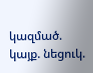կազմած. կայք. նեցուկ.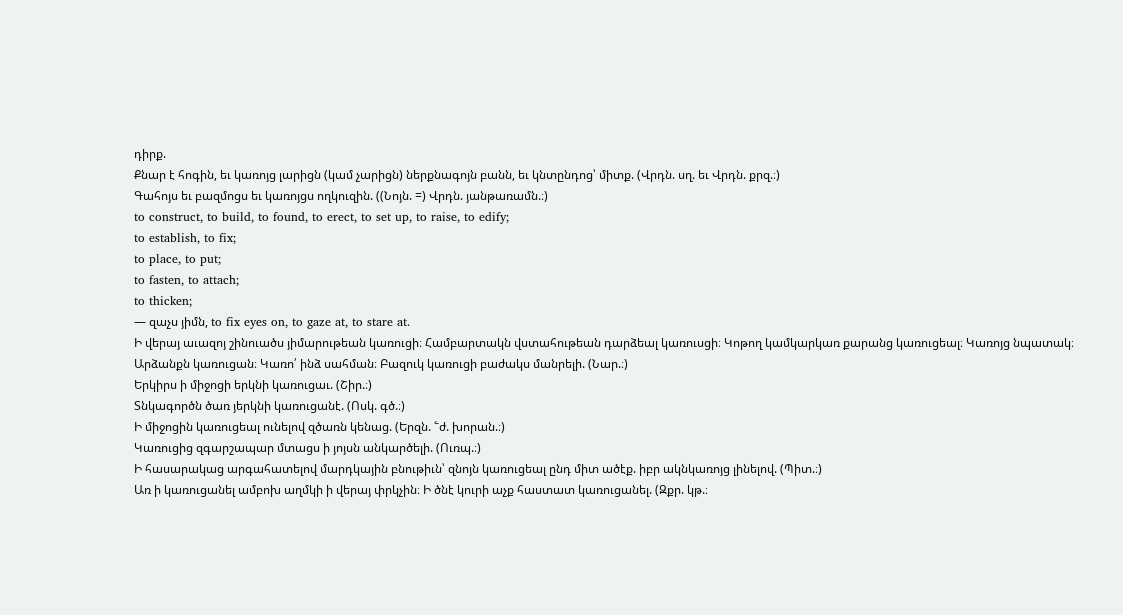դիրք.
Քնար է հոգին, եւ կառոյց լարիցն (կամ չարիցն) ներքնագոյն բանն, եւ կնտընդոց՝ միտք. (Վրդն. սղ. եւ Վրդն. քրզ.։)
Գահոյս եւ բազմոցս եւ կառոյցս ողկուզին. ((Նոյն. =) Վրդն. յանթառամն.։)
to construct, to build, to found, to erect, to set up, to raise, to edify;
to establish, to fix;
to place, to put;
to fasten, to attach;
to thicken;
— զաչս յիմն, to fix eyes on, to gaze at, to stare at.
Ի վերայ աւազոյ շինուածս յիմարութեան կառուցի։ Համբարտակն վստահութեան դարձեալ կառուսցի։ Կոթող կամկարկառ քարանց կառուցեալ։ Կառոյց նպատակ։ Արձանքն կառուցան։ Կառո՛ ինձ սահման։ Բազուկ կառուցի բաժակս մանրելի. (Նար.։)
Երկիրս ի միջոցի երկնի կառուցաւ. (Շիր.։)
Տնկագործն ծառ յերկնի կառուցանէ. (Ոսկ. գծ.։)
Ի միջոցին կառուցեալ ունելով զծառն կենաց. (Երզն. ՟ժ. խորան.։)
Կառուցից զգարշապար մտացս ի յոյսն անկարծելի. (Ուռպ.։)
Ի հասարակաց արգահատելով մարդկային բնութիւն՝ զնոյն կառուցեալ ընդ միտ ածէք. իբր ակնկառոյց լինելով. (Պիտ.։)
Առ ի կառուցանել ամբոխ աղմկի ի վերայ փրկչին։ Ի ծնէ կուրի աչք հաստատ կառուցանել. (Զքր. կթ.։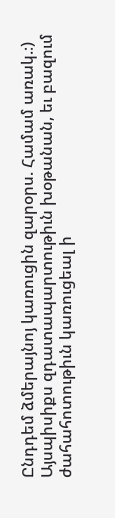Ընդդեմ ձմերայնոյ կառուցին զարօրս. Համամ առակ.։)
Այսպիսիքս զդատապարտութիւն խօթանան, եւ բազում ժահահոտութիւն կառուցեալ ի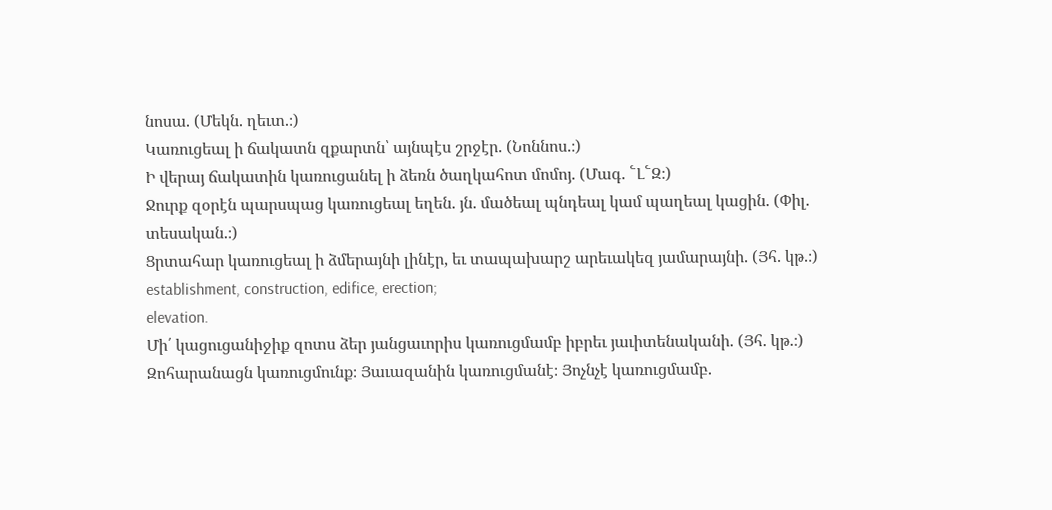նոսա. (Մեկն. ղեւտ.։)
Կառուցեալ ի ճակատն զքարտն՝ այնպէս շրջէր. (Նոննոս.։)
Ի վերայ ճակատին կառուցանել ի ձեռն ծաղկահոտ մոմոյ. (Մագ. ՟Լ՟Զ։)
Ջուրք զօրէն պարսպաց կառուցեալ եղեն. յն. մածեալ պնդեալ կամ պաղեալ կացին. (Փիլ. տեսական.։)
Ցրտահար կառուցեալ ի ձմերայնի լինէր, եւ տապախարշ արեւակեզ յամարայնի. (Յհ. կթ.։)
establishment, construction, edifice, erection;
elevation.
Մի՛ կացուցանիջիք զոտս ձեր յանցաւորիս կառուցմամբ իբրեւ յաւիտենականի. (Յհ. կթ.։)
Զոհարանացն կառուցմունք։ Յաւազանին կառուցմանէ։ Յոչնչէ կառուցմամբ.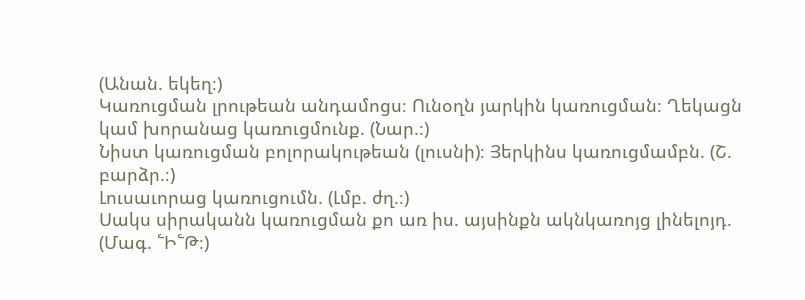(Անան. եկեղ։)
Կառուցման լրութեան անդամոցս։ Ունօղն յարկին կառուցման։ Ղեկացն կամ խորանաց կառուցմունք. (Նար.։)
Նիստ կառուցման բոլորակութեան (լուսնի)։ Յերկինս կառուցմամբն. (Շ. բարձր.։)
Լուսաւորաց կառուցումն. (Լմբ. ժղ.։)
Սակս սիրականն կառուցման քո առ իս. այսինքն ակնկառոյց լինելոյդ. (Մագ. ՟Ի՟Թ։)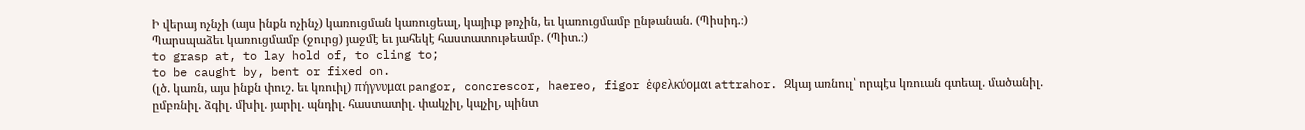Ի վերայ ոչնչի (այս ինքն ոչինչ) կառուցման կառուցեալ, կայիւք թռչին, եւ կառուցմամբ ընթանան. (Պիսիդ.։)
Պարսպաձեւ կառուցմամբ (ջուրց) յաջմէ եւ յահեկէ հաստատութեամբ. (Պիտ.։)
to grasp at, to lay hold of, to cling to;
to be caught by, bent or fixed on.
(լծ. կառն, այս ինքն փուշ. եւ կռուիլ) πήγνυμαι pangor, concrescor, haereo, figor ἑφελκύομαι attrahor. Զկայ առնուլ՝ որպէս կռուան գտեալ. մածանիլ. ըմբռնիլ. ձգիլ. մխիլ. յարիլ. պնդիլ. հաստատիլ. փակչիլ, կպչիլ, պինտ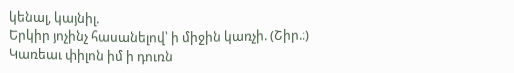կենալ, կայնիլ.
Երկիր յոչինչ հասանելով՝ ի միջին կառչի. (Շիր.։)
Կառեաւ փիլոն իմ ի դուռն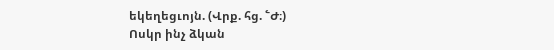եկեղեցւոյն. (Վրք. հց. ՟Ժ։)
Ոսկր ինչ ձկան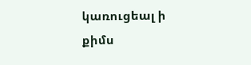կառուցեալ ի քիմս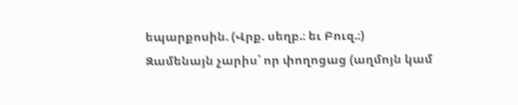եպարքոսին. (Վրք. սեղբ.։ եւ Բուզ.։)
Զամենայն չարիս՝ որ փողոցաց (աղմոյն կամ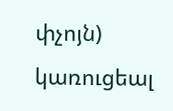փչոյն) կառուցեալ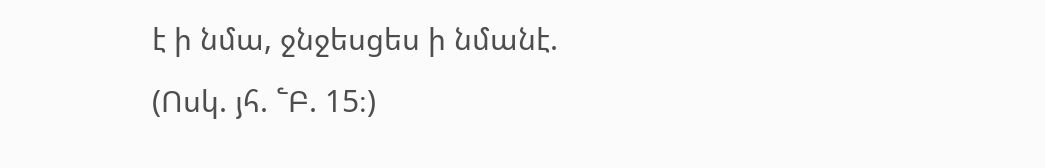է ի նմա, ջնջեսցես ի նմանէ. (Ոսկ. յհ. ՟Բ. 15։)